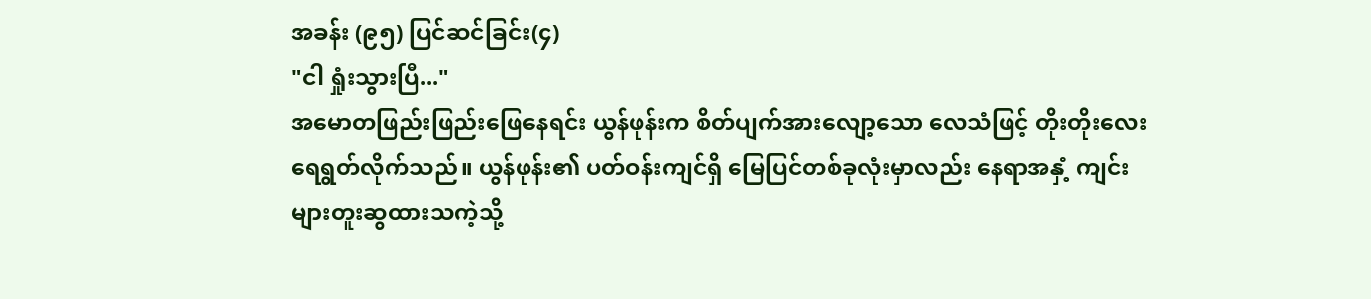အခန်း (၉၅) ပြင်ဆင်ခြင်း(၄)
"ငါ ရှုံးသွားပြီ..."
အမောတဖြည်းဖြည်းဖြေနေရင်း ယွန်ဖုန်းက စိတ်ပျက်အားလျော့သော လေသံဖြင့် တိုးတိုးလေး ရေရွတ်လိုက်သည်။ ယွန်ဖုန်း၏ ပတ်ဝန်းကျင်ရှိ မြေပြင်တစ်ခုလုံးမှာလည်း နေရာအနှံ့ ကျင်းများတူးဆွထားသကဲ့သို့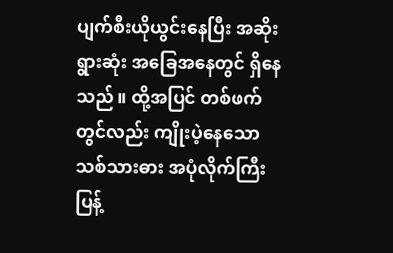ပျက်စီးယိုယွင်းနေပြီး အဆိုးရွားဆုံး အခြေအနေတွင် ရှိနေသည်။ ထို့အပြင် တစ်ဖက်တွင်လည်း ကျိုးပဲ့နေသော သစ်သားဓား အပုံလိုက်ကြီး ပြန့်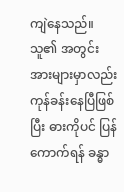ကျဲနေသည်။ သူ၏ အတွင်းအားများမှာလည်း ကုန်ခန်းနေပြီဖြစ်ပြီး ဓားကိုပင် ပြန်ကောက်ရန် ခန္ဓာ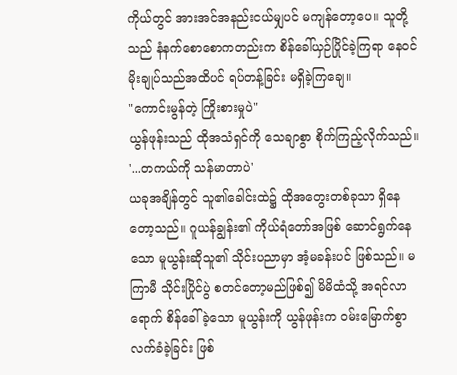ကိုယ်တွင် အားအင်အနည်းငယ်မျှပင် မကျန်တော့ပေ။ သူတို့သည် နံနက်စောစောကတည်းက စိန်ခေါ်ယှဉ်ပြိုင်ခဲ့ကြရာ နေဝင်မိုးချုပ်သည်အထိပင် ရပ်တန့်ခြင်း မရှိခဲ့ကြချေ။
"ကောင်းမွန်တဲ့ ကြိုးစားမှုပဲ"
ယွန်ဖုန်းသည် ထိုအသံရှင်ကို သေချာစွာ စိုက်ကြည့်လိုက်သည်။
'...တကယ်ကို သန်မာတာပဲ'
ယခုအချိန်တွင် သူ၏ခေါင်းထဲ၌ ထိုအတွေးတစ်ခုသာ ရှိနေတော့သည်။ ဂူယန်ချွန်း၏ ကိုယ်ရံတော်အဖြစ် ဆောင်ရွက်နေသော မူယွန်းဆိုသူ၏ သိုင်းပညာမှာ အံ့မခန်းပင် ဖြစ်သည်။ မကြာမီ သိုင်းပြိုင်ပွဲ စတင်တော့မည်ဖြစ်၍ မိမိထံသို့ အရင်လာရောက် စိန်ခေါ်ခဲ့သော မူယွန်းကို ယွန်ဖုန်းက ဝမ်းမြောက်စွာ လက်ခံခဲ့ခြင်း ဖြစ်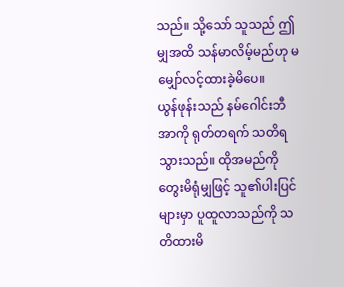သည်။ သို့သော် သူသည် ဤမျှအထိ သန်မာလိမ့်မည်ဟု မမျှော်လင့်ထားခဲ့မိပေ။
ယွန်ဖုန်းသည် နမ်ဂေါင်းဘီအာကို ရုတ်တရက် သတိရသွားသည်။ ထိုအမည်ကို တွေးမိရုံမျှဖြင့် သူ၏ပါးပြင်များမှာ ပူထူလာသည်ကို သတိထားမိ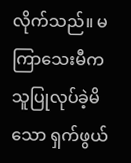လိုက်သည်။ မကြာသေးမီက သူပြုလုပ်ခဲ့မိသော ရှက်ဖွယ်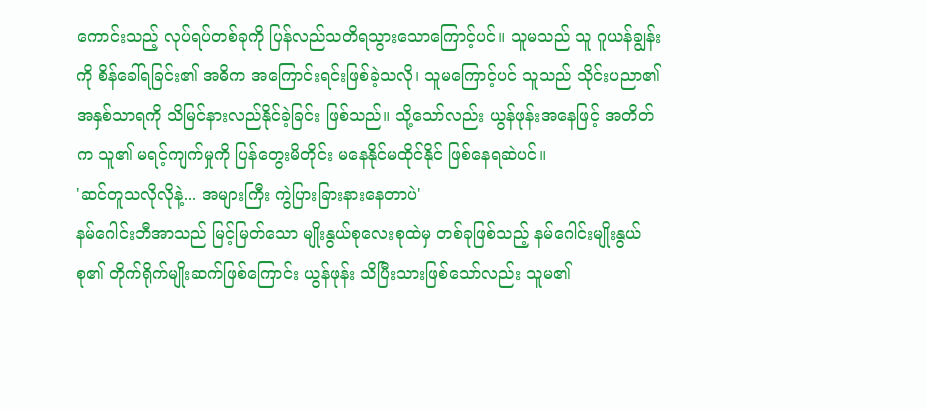ကောင်းသည့် လုပ်ရပ်တစ်ခုကို ပြန်လည်သတိရသွားသောကြောင့်ပင်။ သူမသည် သူ ဂူယန်ချွန်းကို စိန်ခေါ်ရခြင်း၏ အဓိက အကြောင်းရင်းဖြစ်ခဲ့သလို၊ သူမကြောင့်ပင် သူသည် သိုင်းပညာ၏ အနှစ်သာရကို သိမြင်နားလည်နိုင်ခဲ့ခြင်း ဖြစ်သည်။ သို့သော်လည်း ယွန်ဖုန်းအနေဖြင့် အတိတ်က သူ၏ မရင့်ကျက်မှုကို ပြန်တွေးမိတိုင်း မနေနိုင်မထိုင်နိုင် ဖြစ်နေရဆဲပင်။
'ဆင်တူသလိုလိုနဲ့... အများကြီး ကွဲပြားခြားနားနေတာပဲ'
နမ်ဂေါင်းဘီအာသည် မြင့်မြတ်သော မျိုးနွယ်စုလေးစုထဲမှ တစ်ခုဖြစ်သည့် နမ်ဂေါင်းမျိုးနွယ်စု၏ တိုက်ရိုက်မျိုးဆက်ဖြစ်ကြောင်း ယွန်ဖုန်း သိပြီးသားဖြစ်သော်လည်း သူမ၏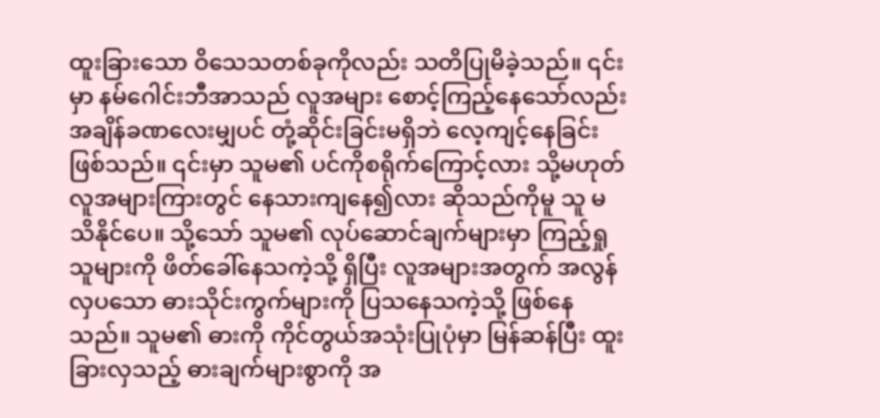ထူးခြားသော ဝိသေသတစ်ခုကိုလည်း သတိပြုမိခဲ့သည်။ ၎င်းမှာ နမ်ဂေါင်းဘီအာသည် လူအများ စောင့်ကြည့်နေသော်လည်း အချိန်ခဏလေးမျှပင် တုံ့ဆိုင်းခြင်းမရှိဘဲ လေ့ကျင့်နေခြင်း ဖြစ်သည်။ ၎င်းမှာ သူမ၏ ပင်ကိုစရိုက်ကြောင့်လား သို့မဟုတ် လူအများကြားတွင် နေသားကျနေ၍လား ဆိုသည်ကိုမူ သူ မသိနိုင်ပေ။ သို့သော် သူမ၏ လုပ်ဆောင်ချက်များမှာ ကြည့်ရှုသူများကို ဖိတ်ခေါ်နေသကဲ့သို့ ရှိပြီး လူအများအတွက် အလွန်လှပသော ဓားသိုင်းကွက်များကို ပြသနေသကဲ့သို့ ဖြစ်နေသည်။ သူမ၏ ဓားကို ကိုင်တွယ်အသုံးပြုပုံမှာ မြန်ဆန်ပြီး ထူးခြားလှသည့် ဓားချက်များစွာကို အ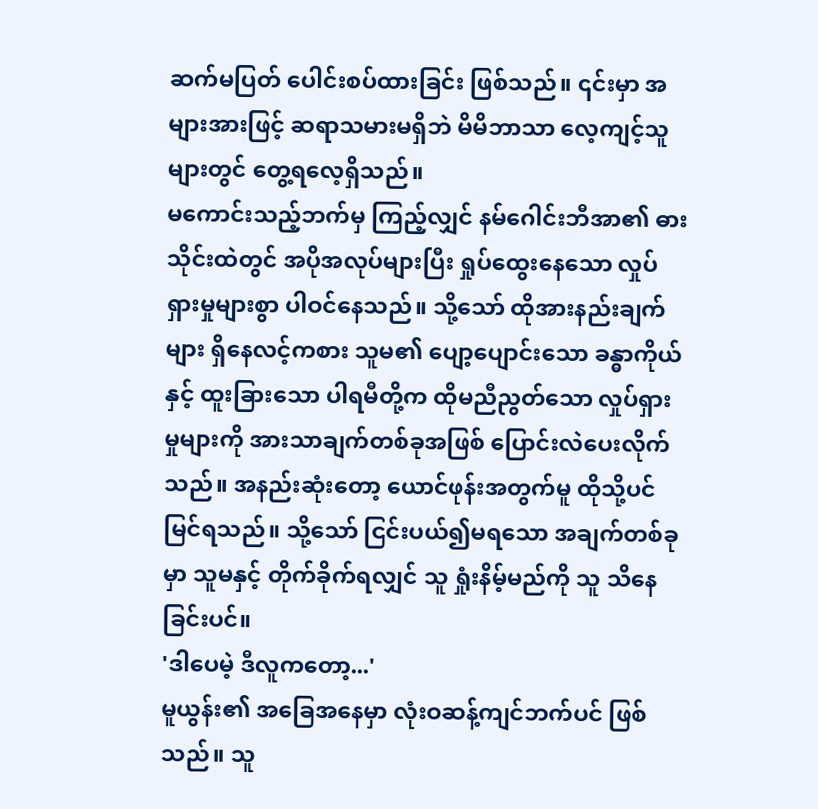ဆက်မပြတ် ပေါင်းစပ်ထားခြင်း ဖြစ်သည်။ ၎င်းမှာ အများအားဖြင့် ဆရာသမားမရှိဘဲ မိမိဘာသာ လေ့ကျင့်သူများတွင် တွေ့ရလေ့ရှိသည်။
မကောင်းသည့်ဘက်မှ ကြည့်လျှင် နမ်ဂေါင်းဘီအာ၏ ဓားသိုင်းထဲတွင် အပိုအလုပ်များပြီး ရှုပ်ထွေးနေသော လှုပ်ရှားမှုများစွာ ပါဝင်နေသည်။ သို့သော် ထိုအားနည်းချက်များ ရှိနေလင့်ကစား သူမ၏ ပျော့ပျောင်းသော ခန္ဓာကိုယ်နှင့် ထူးခြားသော ပါရမီတို့က ထိုမညီညွတ်သော လှုပ်ရှားမှုများကို အားသာချက်တစ်ခုအဖြစ် ပြောင်းလဲပေးလိုက်သည်။ အနည်းဆုံးတော့ ယောင်ဖုန်းအတွက်မူ ထိုသို့ပင် မြင်ရသည်။ သို့သော် ငြင်းပယ်၍မရသော အချက်တစ်ခုမှာ သူမနှင့် တိုက်ခိုက်ရလျှင် သူ ရှုံးနိမ့်မည်ကို သူ သိနေခြင်းပင်။
'ဒါပေမဲ့ ဒီလူကတော့...'
မူယွန်း၏ အခြေအနေမှာ လုံးဝဆန့်ကျင်ဘက်ပင် ဖြစ်သည်။ သူ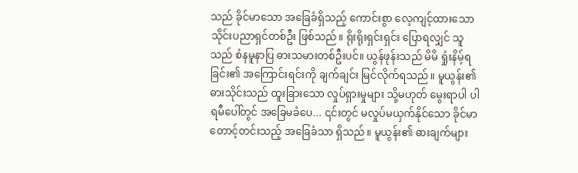သည် ခိုင်မာသော အခြေခံရှိသည့် ကောင်းစွာ လေ့ကျင့်ထားသော သိုင်းပညာရှင်တစ်ဦး ဖြစ်သည်။ ရိုးရိုးရှင်းရှင်း ပြောရလျှင် သူသည် စံနမူနာပြ ဓားသမားတစ်ဦးပင်။ ယွန်ဖုန်းသည် မိမိ ရှုံးနိမ့်ရခြင်း၏ အကြောင်းရင်းကို ချက်ချင်း မြင်လိုက်ရသည်။ မူယွန်း၏ ဓားသိုင်းသည် ထူးခြားသော လှုပ်ရှားမှုများ သို့မဟုတ် မွေးရာပါ ပါရမီပေါ်တွင် အခြေမခံပေ... ၎င်းတွင် မလှုပ်မယှက်နိုင်သော ခိုင်မာတောင့်တင်းသည့် အခြေခံသာ ရှိသည်။ မူယွန်း၏ ဓားချက်များ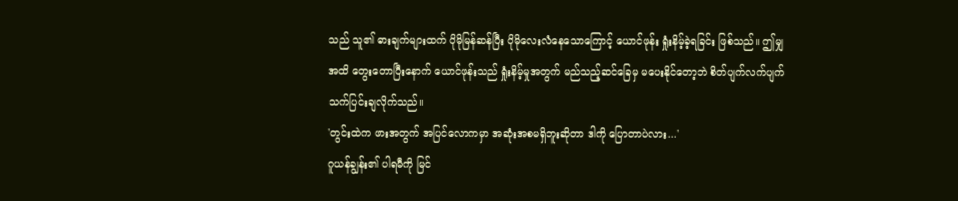သည် သူ၏ ဓားချက်များထက် ပိုမိုမြန်ဆန်ပြီး ပိုမိုလေးလံနေသောကြောင့် ယောင်ဖုန်း ရှုံးနိမ့်ခဲ့ရခြင်း ဖြစ်သည်။ ဤမျှအထိ တွေးတောပြီးနောက် ယောင်ဖုန်းသည် ရှုံးနိမ့်မှုအတွက် မည်သည့်ဆင်ခြေမှ မပေးနိုင်တော့ဘဲ စိတ်ပျက်လက်ပျက် သက်ပြင်းချလိုက်သည်။
'တွင်းထဲက ဖားအတွက် အပြင်လောကမှာ အဆုံးအစမရှိဘူးဆိုတာ ဒါကို ပြောတာပဲလား...'
ဂူယန်ချွန်း၏ ပါရမီကို မြင်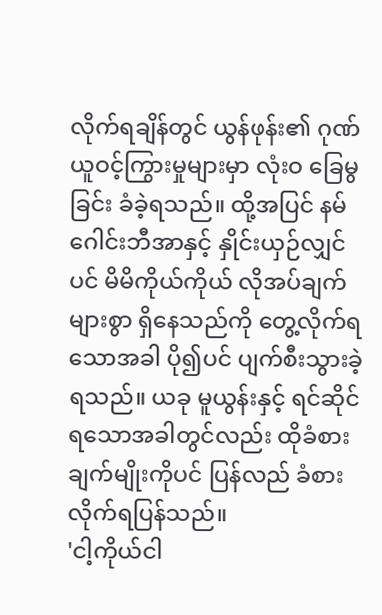လိုက်ရချိန်တွင် ယွန်ဖုန်း၏ ဂုဏ်ယူဝင့်ကြွားမှုများမှာ လုံးဝ ခြေမွခြင်း ခံခဲ့ရသည်။ ထို့အပြင် နမ်ဂေါင်းဘီအာနှင့် နှိုင်းယှဉ်လျှင်ပင် မိမိကိုယ်ကိုယ် လိုအပ်ချက်များစွာ ရှိနေသည်ကို တွေ့လိုက်ရသောအခါ ပို၍ပင် ပျက်စီးသွားခဲ့ရသည်။ ယခု မူယွန်းနှင့် ရင်ဆိုင်ရသောအခါတွင်လည်း ထိုခံစားချက်မျိုးကိုပင် ပြန်လည် ခံစားလိုက်ရပြန်သည်။
'ငါ့ကိုယ်ငါ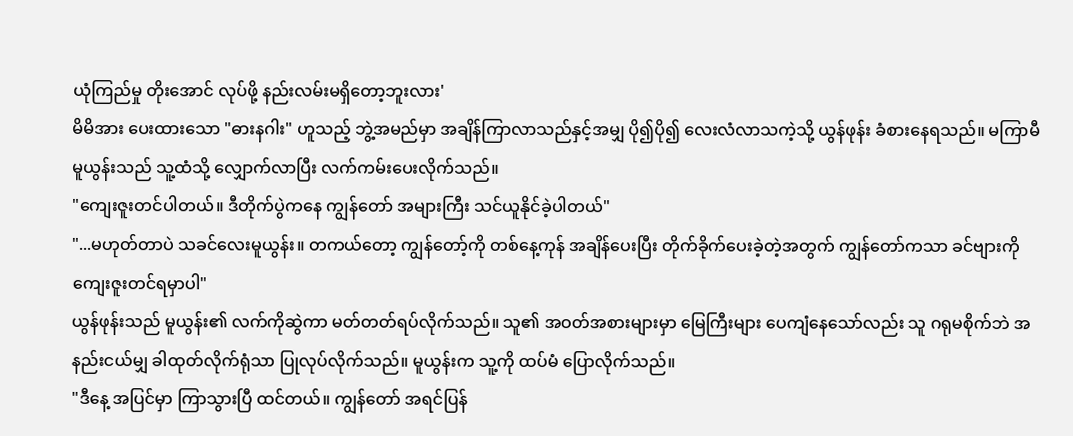ယုံကြည်မှု တိုးအောင် လုပ်ဖို့ နည်းလမ်းမရှိတော့ဘူးလား'
မိမိအား ပေးထားသော "ဓားနဂါး" ဟူသည့် ဘွဲ့အမည်မှာ အချိန်ကြာလာသည်နှင့်အမျှ ပို၍ပို၍ လေးလံလာသကဲ့သို့ ယွန်ဖုန်း ခံစားနေရသည်။ မကြာမီ မူယွန်းသည် သူ့ထံသို့ လျှောက်လာပြီး လက်ကမ်းပေးလိုက်သည်။
"ကျေးဇူးတင်ပါတယ်။ ဒီတိုက်ပွဲကနေ ကျွန်တော် အများကြီး သင်ယူနိုင်ခဲ့ပါတယ်"
"...မဟုတ်တာပဲ သခင်လေးမူယွန်း။ တကယ်တော့ ကျွန်တော့်ကို တစ်နေ့ကုန် အချိန်ပေးပြီး တိုက်ခိုက်ပေးခဲ့တဲ့အတွက် ကျွန်တော်ကသာ ခင်ဗျားကို ကျေးဇူးတင်ရမှာပါ"
ယွန်ဖုန်းသည် မူယွန်း၏ လက်ကိုဆွဲကာ မတ်တတ်ရပ်လိုက်သည်။ သူ၏ အဝတ်အစားများမှာ မြေကြီးများ ပေကျံနေသော်လည်း သူ ဂရုမစိုက်ဘဲ အနည်းငယ်မျှ ခါထုတ်လိုက်ရုံသာ ပြုလုပ်လိုက်သည်။ မူယွန်းက သူ့ကို ထပ်မံ ပြောလိုက်သည်။
"ဒီနေ့ အပြင်မှာ ကြာသွားပြီ ထင်တယ်။ ကျွန်တော် အရင်ပြန်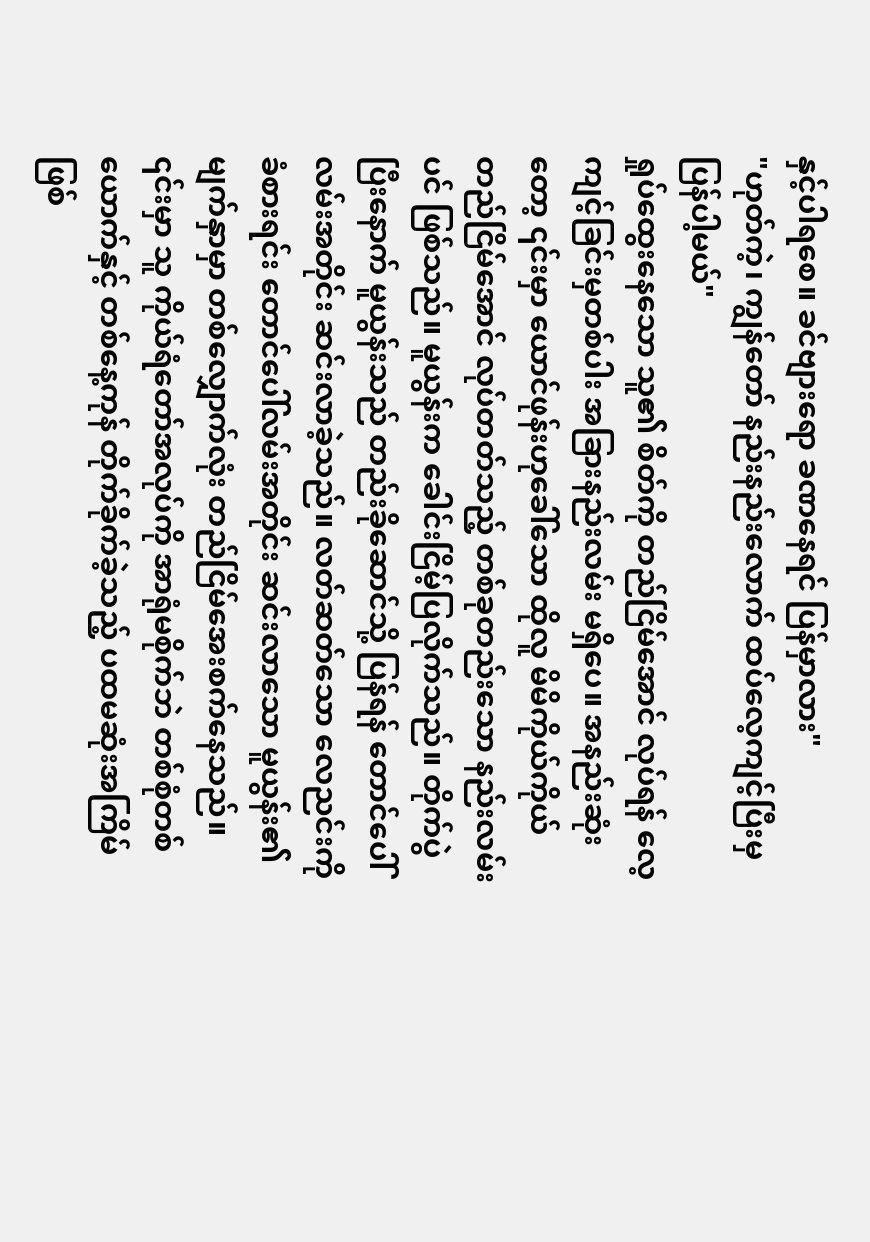နှင့်ပါရစေ။ ခင်ဗျားရော ခဏနေရင် ပြန်မှာလား"
"ဟုတ်ကဲ့၊ ကျွန်တော် နည်းနည်းလောက် ထပ်လေ့ကျင့်ပြီးမှ ပြန်ပါ့မယ်"
ရှုပ်ထွေးနေသော သူ၏ စိတ်ကို တည်ငြိမ်အောင် လုပ်ရန် လေ့ကျင့်ခြင်းမှတစ်ပါး အခြားနည်းလမ်း မရှိပေ။ အနည်းဆုံးတော့ ၎င်းမှာ ယောင်ဖုန်းဟုခေါ်သော ထိုလူ မိမိကိုယ်ကိုယ် တည်ငြိမ်အောင် လုပ်တတ်သည့် တစ်ခုတည်းသော နည်းလမ်းပင် ဖြစ်သည်။ မူယွန်းက ခေါင်းငြိမ့်ပြလိုက်သည်။ တိုက်ပွဲပြီးနောက် မူယွန်းသည် တည်းခိုဆောင်သို့ ပြန်ရန် တောင်ပေါ်လမ်းအတိုင်း ဆင်းလာခဲ့သည်။ လတ်ဆတ်သော လေညင်းကို ခံစားရင်း တောင်ပေါ်လမ်းအတိုင်း ဆင်းလာသော မူယွန်း၏ မျက်နှာမှာ တစ်လျှောက်လုံး တည်ငြိမ်အေးစက်နေသည်။ ၎င်းမှာ သူ ကိုယ်ရံတော်အလုပ်ကို အာရုံမစိုက်ဘဲ တစ်စုံတစ်ယောက်နှင့် တစ်နေ့ကုန် တိုက်ခိုက်ခဲ့သည့် ပထမဆုံးအကြိမ် ဖြစ်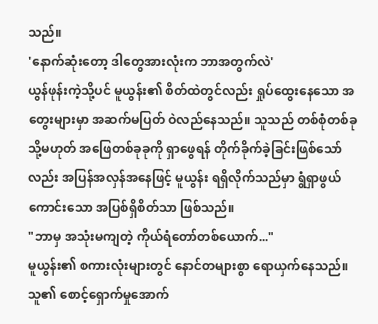သည်။
'နောက်ဆုံးတော့ ဒါတွေအားလုံးက ဘာအတွက်လဲ'
ယွန်ဖုန်းကဲ့သို့ပင် မူယွန်း၏ စိတ်ထဲတွင်လည်း ရှုပ်ထွေးနေသော အတွေးများမှာ အဆက်မပြတ် ဝဲလည်နေသည်။ သူသည် တစ်စုံတစ်ခု သို့မဟုတ် အဖြေတစ်ခုခုကို ရှာဖွေရန် တိုက်ခိုက်ခဲ့ခြင်းဖြစ်သော်လည်း အပြန်အလှန်အနေဖြင့် မူယွန်း ရရှိလိုက်သည်မှာ ရွံရှာဖွယ်ကောင်းသော အပြစ်ရှိစိတ်သာ ဖြစ်သည်။
"ဘာမှ အသုံးမကျတဲ့ ကိုယ်ရံတော်တစ်ယောက်..."
မူယွန်း၏ စကားလုံးများတွင် နောင်တများစွာ ရောယှက်နေသည်။ သူ၏ စောင့်ရှောက်မှုအောက်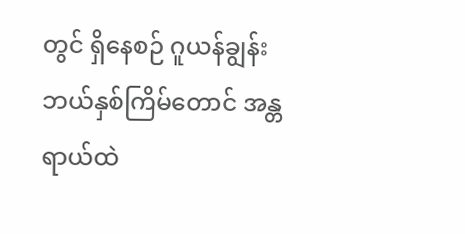တွင် ရှိနေစဉ် ဂူယန်ချွန်း ဘယ်နှစ်ကြိမ်တောင် အန္တရာယ်ထဲ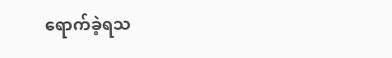ရောက်ခဲ့ရသ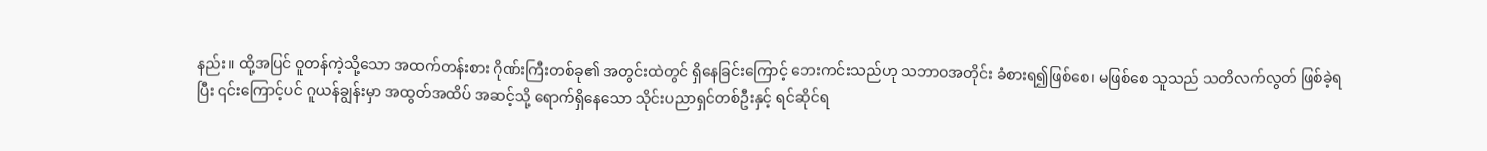နည်း။ ထို့အပြင် ဝူတန်ကဲ့သို့သော အထက်တန်းစား ဂိုဏ်းကြီးတစ်ခု၏ အတွင်းထဲတွင် ရှိနေခြင်းကြောင့် ဘေးကင်းသည်ဟု သဘာဝအတိုင်း ခံစားရ၍ဖြစ်စေ၊ မဖြစ်စေ သူသည် သတိလက်လွတ် ဖြစ်ခဲ့ရပြီး ၎င်းကြောင့်ပင် ဂူယန်ချွန်းမှာ အထွတ်အထိပ် အဆင့်သို့ ရောက်ရှိနေသော သိုင်းပညာရှင်တစ်ဦးနှင့် ရင်ဆိုင်ရ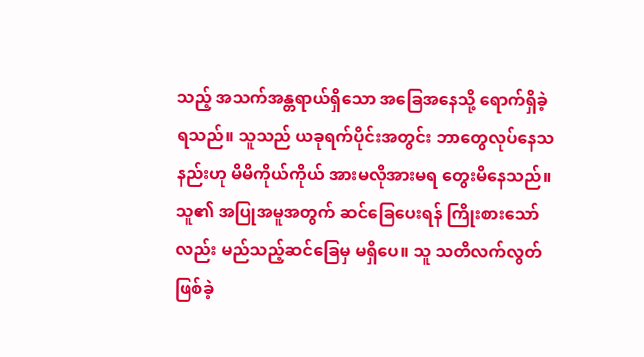သည့် အသက်အန္တရာယ်ရှိသော အခြေအနေသို့ ရောက်ရှိခဲ့ရသည်။ သူသည် ယခုရက်ပိုင်းအတွင်း ဘာတွေလုပ်နေသနည်းဟု မိမိကိုယ်ကိုယ် အားမလိုအားမရ တွေးမိနေသည်။ သူ၏ အပြုအမူအတွက် ဆင်ခြေပေးရန် ကြိုးစားသော်လည်း မည်သည့်ဆင်ခြေမှ မရှိပေ။ သူ သတိလက်လွတ် ဖြစ်ခဲ့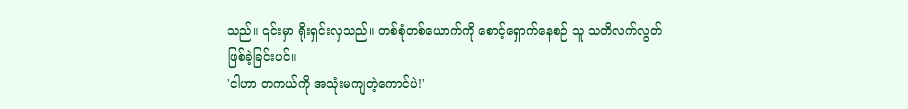သည်။ ၎င်းမှာ ရိုးရှင်းလှသည်။ တစ်စုံတစ်ယောက်ကို စောင့်ရှောက်နေစဉ် သူ သတိလက်လွတ် ဖြစ်ခဲ့ခြင်းပင်။
'ငါဟာ တကယ်ကို အသုံးမကျတဲ့ကောင်ပဲ!'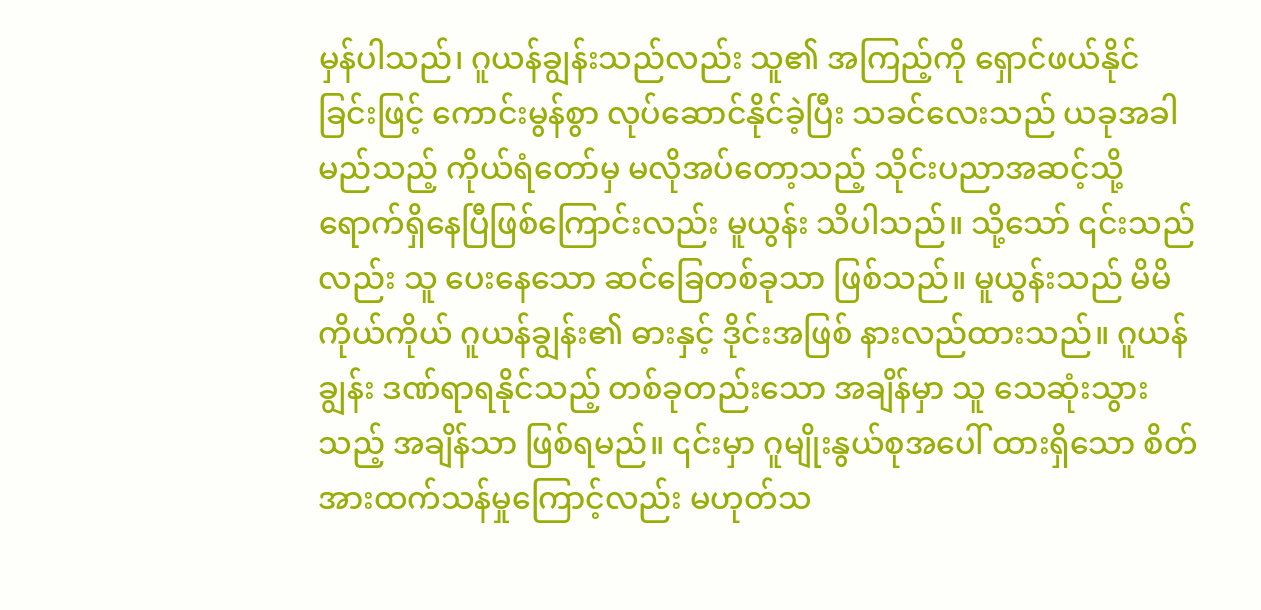မှန်ပါသည်၊ ဂူယန်ချွန်းသည်လည်း သူ၏ အကြည့်ကို ရှောင်ဖယ်နိုင်ခြင်းဖြင့် ကောင်းမွန်စွာ လုပ်ဆောင်နိုင်ခဲ့ပြီး သခင်လေးသည် ယခုအခါ မည်သည့် ကိုယ်ရံတော်မှ မလိုအပ်တော့သည့် သိုင်းပညာအဆင့်သို့ ရောက်ရှိနေပြီဖြစ်ကြောင်းလည်း မူယွန်း သိပါသည်။ သို့သော် ၎င်းသည်လည်း သူ ပေးနေသော ဆင်ခြေတစ်ခုသာ ဖြစ်သည်။ မူယွန်းသည် မိမိကိုယ်ကိုယ် ဂူယန်ချွန်း၏ ဓားနှင့် ဒိုင်းအဖြစ် နားလည်ထားသည်။ ဂူယန်ချွန်း ဒဏ်ရာရနိုင်သည့် တစ်ခုတည်းသော အချိန်မှာ သူ သေဆုံးသွားသည့် အချိန်သာ ဖြစ်ရမည်။ ၎င်းမှာ ဂူမျိုးနွယ်စုအပေါ် ထားရှိသော စိတ်အားထက်သန်မှုကြောင့်လည်း မဟုတ်သ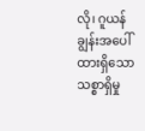လို၊ ဂူယန်ချွန်းအပေါ် ထားရှိသော သစ္စာရှိမှု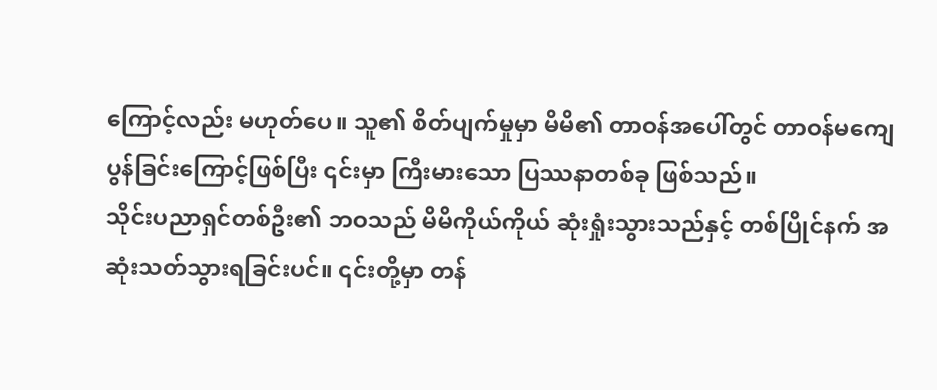ကြောင့်လည်း မဟုတ်ပေ။ သူ၏ စိတ်ပျက်မှုမှာ မိမိ၏ တာဝန်အပေါ်တွင် တာဝန်မကျေပွန်ခြင်းကြောင့်ဖြစ်ပြီး ၎င်းမှာ ကြီးမားသော ပြဿနာတစ်ခု ဖြစ်သည်။
သိုင်းပညာရှင်တစ်ဦး၏ ဘဝသည် မိမိကိုယ်ကိုယ် ဆုံးရှုံးသွားသည်နှင့် တစ်ပြိုင်နက် အဆုံးသတ်သွားရခြင်းပင်။ ၎င်းတို့မှာ တန်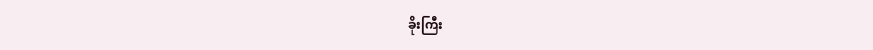ခိုးကြီး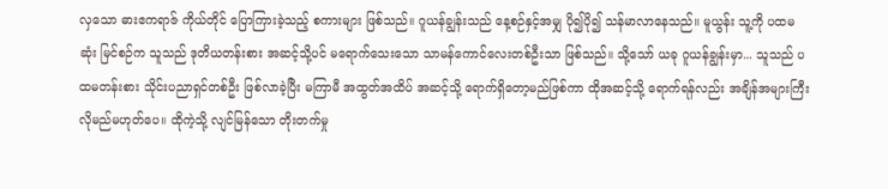လှသော ဓားဧကရာဇ် ကိုယ်တိုင် ပြောကြားခဲ့သည့် စကားများ ဖြစ်သည်။ ဂူယန်ချွန်းသည် နေ့စဉ်နှင့်အမျှ ပို၍ပို၍ သန်မာလာနေသည်။ မူယွန်း သူ့ကို ပထမဆုံး မြင်စဉ်က သူသည် ဒုတိယတန်းစား အဆင့်သို့ပင် မရောက်သေးသော သာမန်ကောင်လေးတစ်ဦးသာ ဖြစ်သည်။ သို့သော် ယခု ဂူယန်ချွန်းမှာ... သူသည် ပထမတန်းစား သိုင်းပညာရှင်တစ်ဦး ဖြစ်လာခဲ့ပြီး မကြာမီ အထွတ်အထိပ် အဆင့်သို့ ရောက်ရှိတော့မည်ဖြစ်ကာ ထိုအဆင့်သို့ ရောက်ရန်လည်း အချိန်အများကြီး လိုမည်မဟုတ်ပေ။ ထိုကဲ့သို့ လျင်မြန်သော တိုးတက်မှု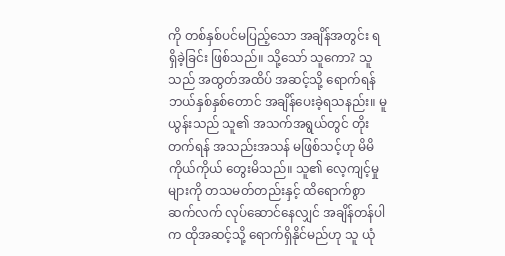ကို တစ်နှစ်ပင်မပြည့်သော အချိန်အတွင်း ရရှိခဲ့ခြင်း ဖြစ်သည်။ သို့သော် သူကော? သူသည် အထွတ်အထိပ် အဆင့်သို့ ရောက်ရန် ဘယ်နှစ်နှစ်တောင် အချိန်ပေးခဲ့ရသနည်း။ မူယွန်းသည် သူ၏ အသက်အရွယ်တွင် တိုးတက်ရန် အသည်းအသန် မဖြစ်သင့်ဟု မိမိကိုယ်ကိုယ် တွေးမိသည်။ သူ၏ လေ့ကျင့်မှုများကို တသမတ်တည်းနှင့် ထိရောက်စွာ ဆက်လက် လုပ်ဆောင်နေလျှင် အချိန်တန်ပါက ထိုအဆင့်သို့ ရောက်ရှိနိုင်မည်ဟု သူ ယုံ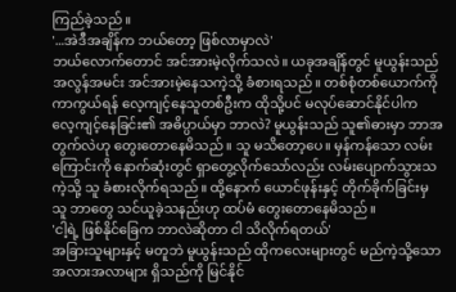ကြည်ခဲ့သည်။
'...အဲဒီအချိန်က ဘယ်တော့ ဖြစ်လာမှာလဲ'
ဘယ်လောက်တောင် အင်အားမဲ့လိုက်သလဲ။ ယခုအချိန်တွင် မူယွန်းသည် အလွန်အမင်း အင်အားမဲ့နေသကဲ့သို့ ခံစားရသည်။ တစ်စုံတစ်ယောက်ကို ကာကွယ်ရန် လေ့ကျင့်နေသူတစ်ဦးက ထိုသို့ပင် မလုပ်ဆောင်နိုင်ပါက လေ့ကျင့်နေခြင်း၏ အဓိပ္ပာယ်မှာ ဘာလဲ? မူယွန်းသည် သူ၏ဓားမှာ ဘာအတွက်လဲဟု တွေးတောနေမိသည်။ သူ မသိတော့ပေ။ မှန်ကန်သော လမ်းကြောင်းကို နောက်ဆုံးတွင် ရှာတွေ့လိုက်သော်လည်း လမ်းပျောက်သွားသကဲ့သို့ သူ ခံစားလိုက်ရသည်။ ထို့နောက် ယောင်ဖုန်းနှင့် တိုက်ခိုက်ခြင်းမှ သူ ဘာတွေ သင်ယူခဲ့သနည်းဟု ထပ်မံ တွေးတောနေမိသည်။
'ငါ့ရဲ့ ဖြစ်နိုင်ခြေက ဘာလဲဆိုတာ ငါ သိလိုက်ရတယ်'
အခြားသူများနှင့် မတူဘဲ မူယွန်းသည် ထိုကလေးများတွင် မည်ကဲ့သို့သော အလားအလာများ ရှိသည်ကို မြင်နိုင်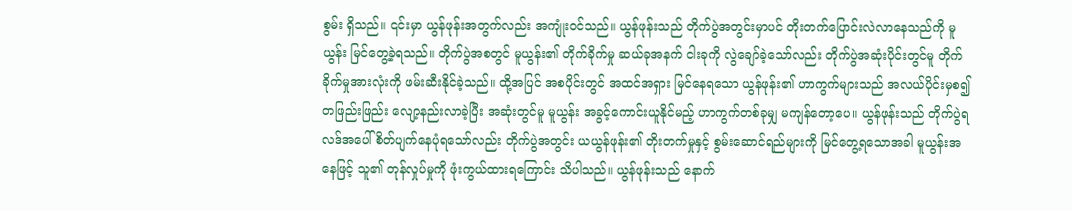စွမ်း ရှိသည်။ ၎င်းမှာ ယွန်ဖုန်းအတွက်လည်း အကျုံးဝင်သည်။ ယွန်ဖုန်းသည် တိုက်ပွဲအတွင်းမှာပင် တိုးတက်ပြောင်းလဲလာနေသည်ကို မူယွန်း မြင်တွေ့ခဲ့ရသည်။ တိုက်ပွဲအစတွင် မူယွန်း၏ တိုက်ခိုက်မှု ဆယ်ခုအနက် ငါးခုကို လွဲချော်ခဲ့သော်လည်း တိုက်ပွဲအဆုံးပိုင်းတွင်မူ တိုက်ခိုက်မှုအားလုံးကို ဖမ်းဆီးနိုင်ခဲ့သည်။ ထို့အပြင် အစပိုင်းတွင် အထင်အရှား မြင်နေရသော ယွန်ဖုန်း၏ ဟာကွက်များသည် အလယ်ပိုင်းမှစ၍ တဖြည်းဖြည်း လျော့နည်းလာခဲ့ပြီး အဆုံးတွင်မူ မူယွန်း အခွင့်ကောင်းယူနိုင်မည့် ဟာကွက်တစ်ခုမျှ မကျန်တော့ပေ။ ယွန်ဖုန်းသည် တိုက်ပွဲရလဒ်အပေါ် စိတ်ပျက်နေပုံရသော်လည်း တိုက်ပွဲအတွင်း ယယွန်ဖုန်း၏ တိုးတက်မှုနှင့် စွမ်းဆောင်ရည်များကို မြင်တွေ့ရသောအခါ မူယွန်းအနေဖြင့် သူ၏ တုန်လှုပ်မှုကို ဖုံးကွယ်ထားရကြောင်း သိပါသည်။ ယွန်ဖုန်းသည် နောက်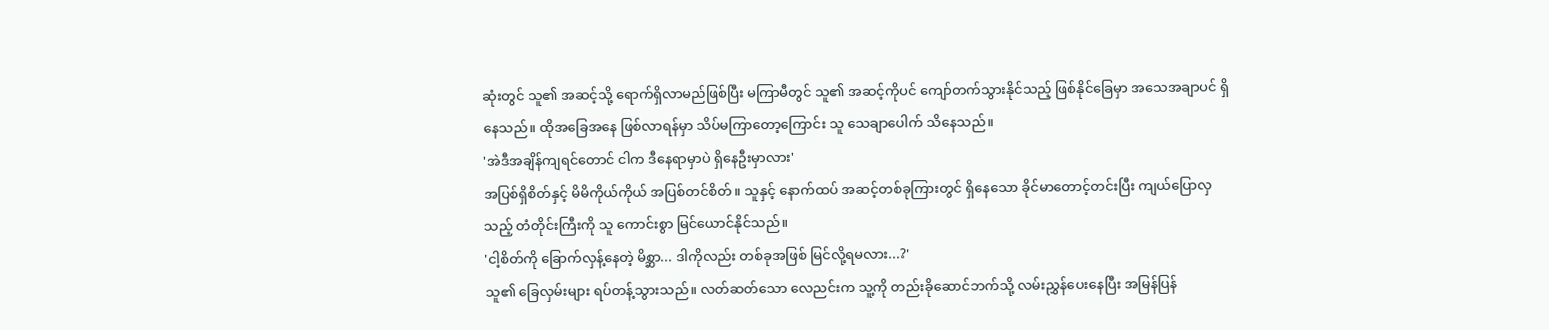ဆုံးတွင် သူ၏ အဆင့်သို့ ရောက်ရှိလာမည်ဖြစ်ပြီး မကြာမီတွင် သူ၏ အဆင့်ကိုပင် ကျော်တက်သွားနိုင်သည့် ဖြစ်နိုင်ခြေမှာ အသေအချာပင် ရှိနေသည်။ ထိုအခြေအနေ ဖြစ်လာရန်မှာ သိပ်မကြာတော့ကြောင်း သူ သေချာပေါက် သိနေသည်။
'အဲဒီအချိန်ကျရင်တောင် ငါက ဒီနေရာမှာပဲ ရှိနေဦးမှာလား'
အပြစ်ရှိစိတ်နှင့် မိမိကိုယ်ကိုယ် အပြစ်တင်စိတ်။ သူနှင့် နောက်ထပ် အဆင့်တစ်ခုကြားတွင် ရှိနေသော ခိုင်မာတောင့်တင်းပြီး ကျယ်ပြောလှသည့် တံတိုင်းကြီးကို သူ ကောင်းစွာ မြင်ယောင်နိုင်သည်။
'ငါ့စိတ်ကို ခြောက်လှန့်နေတဲ့ မိစ္ဆာ... ဒါကိုလည်း တစ်ခုအဖြစ် မြင်လို့ရမလား...?'
သူ၏ ခြေလှမ်းများ ရပ်တန့်သွားသည်။ လတ်ဆတ်သော လေညင်းက သူ့ကို တည်းခိုဆောင်ဘက်သို့ လမ်းညွှန်ပေးနေပြီး အမြန်ပြန်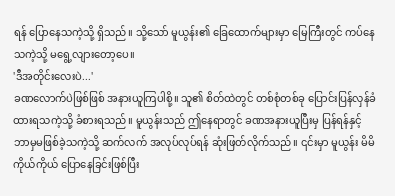ရန် ပြောနေသကဲ့သို့ ရှိသည်။ သို့သော် မူယွန်း၏ ခြေထောက်များမှာ မြေကြီးတွင် ကပ်နေသကဲ့သို့ မရွေ့လျားတော့ပေ။
'ဒီအတိုင်းလေးပဲ...'
ခဏလောက်ပဲဖြစ်ဖြစ် အနားယူကြပါစို့။ သူ၏ စိတ်ထဲတွင် တစ်စုံတစ်ခု ပြောင်းပြန်လှန်ခံထားရသကဲ့သို့ ခံစားရသည်။ မူယွန်းသည် ဤနေရာတွင် ခဏအနားယူပြီးမှ ပြန်ရန်နှင့် ဘာမှမဖြစ်ခဲ့သကဲ့သို့ ဆက်လက် အလုပ်လုပ်ရန် ဆုံးဖြတ်လိုက်သည်။ ၎င်းမှာ မူယွန်း မိမိကိုယ်ကိုယ် ပြောနေခြင်းဖြစ်ပြီး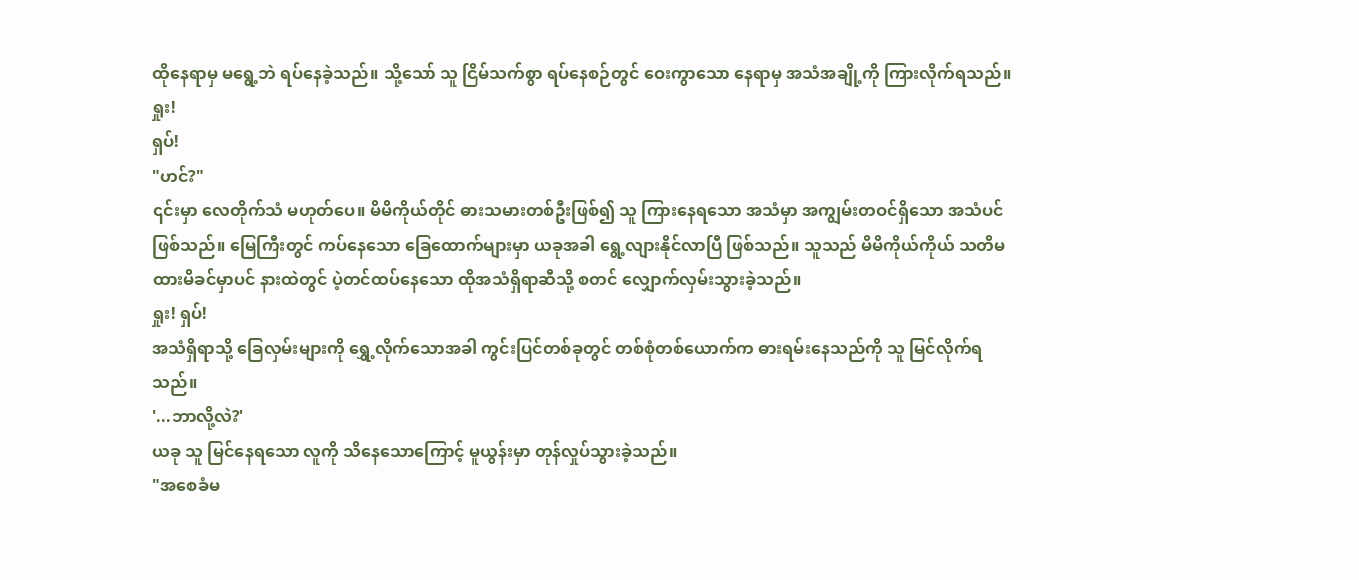ထိုနေရာမှ မရွေ့ဘဲ ရပ်နေခဲ့သည်။ သို့သော် သူ ငြိမ်သက်စွာ ရပ်နေစဉ်တွင် ဝေးကွာသော နေရာမှ အသံအချို့ကို ကြားလိုက်ရသည်။
ရှုး!
ရှပ်!
"ဟင်?"
၎င်းမှာ လေတိုက်သံ မဟုတ်ပေ။ မိမိကိုယ်တိုင် ဓားသမားတစ်ဦးဖြစ်၍ သူ ကြားနေရသော အသံမှာ အကျွမ်းတဝင်ရှိသော အသံပင် ဖြစ်သည်။ မြေကြီးတွင် ကပ်နေသော ခြေထောက်များမှာ ယခုအခါ ရွေ့လျားနိုင်လာပြီ ဖြစ်သည်။ သူသည် မိမိကိုယ်ကိုယ် သတိမထားမိခင်မှာပင် နားထဲတွင် ပဲ့တင်ထပ်နေသော ထိုအသံရှိရာဆီသို့ စတင် လျှောက်လှမ်းသွားခဲ့သည်။
ရှုး! ရှပ်!
အသံရှိရာသို့ ခြေလှမ်းများကို ရွှေ့လိုက်သောအခါ ကွင်းပြင်တစ်ခုတွင် တစ်စုံတစ်ယောက်က ဓားရမ်းနေသည်ကို သူ မြင်လိုက်ရသည်။
'...ဘာလို့လဲ?'
ယခု သူ မြင်နေရသော လူကို သိနေသောကြောင့် မူယွန်းမှာ တုန်လှုပ်သွားခဲ့သည်။
"အစေခံမ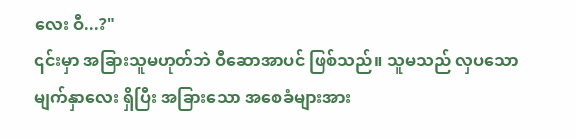လေး ဝီ...?"
၎င်းမှာ အခြားသူမဟုတ်ဘဲ ဝီဆောအာပင် ဖြစ်သည်။ သူမသည် လှပသော မျက်နှာလေး ရှိပြီး အခြားသော အစေခံများအား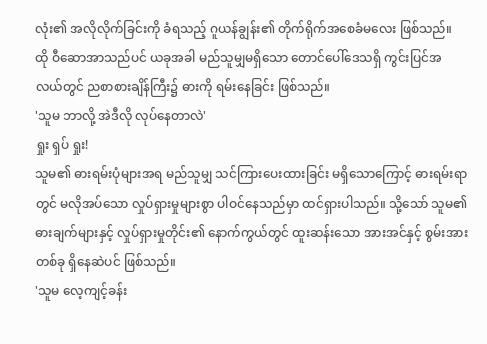လုံး၏ အလိုလိုက်ခြင်းကို ခံရသည့် ဂူယန်ချွန်း၏ တိုက်ရိုက်အစေခံမလေး ဖြစ်သည်။ ထို ဝီဆောအာသည်ပင် ယခုအခါ မည်သူမျှမရှိသော တောင်ပေါ်ဒေသရှိ ကွင်းပြင်အလယ်တွင် ညစာစားချိန်ကြီး၌ ဓားကို ရမ်းနေခြင်း ဖြစ်သည်။
'သူမ ဘာလို့ အဲဒီလို လုပ်နေတာလဲ'
ရှုး ရှပ် ရှုး!
သူမ၏ ဓားရမ်းပုံများအရ မည်သူမျှ သင်ကြားပေးထားခြင်း မရှိသောကြောင့် ဓားရမ်းရာတွင် မလိုအပ်သော လှုပ်ရှားမှုများစွာ ပါဝင်နေသည်မှာ ထင်ရှားပါသည်။ သို့သော် သူမ၏ ဓားချက်များနှင့် လှုပ်ရှားမှုတိုင်း၏ နောက်ကွယ်တွင် ထူးဆန်းသော အားအင်နှင့် စွမ်းအားတစ်ခု ရှိနေဆဲပင် ဖြစ်သည်။
'သူမ လေ့ကျင့်ခန်း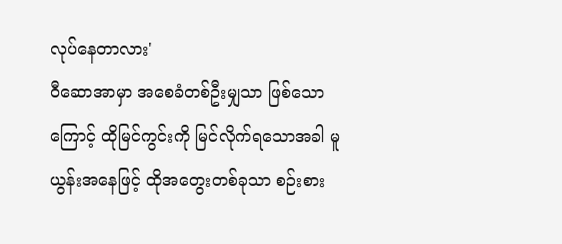လုပ်နေတာလား'
ဝီဆောအာမှာ အစေခံတစ်ဦးမျှသာ ဖြစ်သောကြောင့် ထိုမြင်ကွင်းကို မြင်လိုက်ရသောအခါ မူယွန်းအနေဖြင့် ထိုအတွေးတစ်ခုသာ စဉ်းစား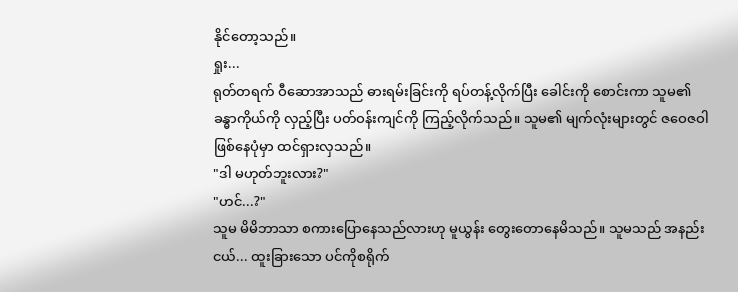နိုင်တော့သည်။
ရှုး...
ရုတ်တရက် ဝီဆောအာသည် ဓားရမ်းခြင်းကို ရပ်တန့်လိုက်ပြီး ခေါင်းကို စောင်းကာ သူမ၏ ခန္ဓာကိုယ်ကို လှည့်ပြီး ပတ်ဝန်းကျင်ကို ကြည့်လိုက်သည်။ သူမ၏ မျက်လုံးများတွင် ဇဝေဇဝါ ဖြစ်နေပုံမှာ ထင်ရှားလှသည်။
"ဒါ မဟုတ်ဘူးလား?"
"ဟင်...?"
သူမ မိမိဘာသာ စကားပြောနေသည်လားဟု မူယွန်း တွေးတောနေမိသည်။ သူမသည် အနည်းငယ်... ထူးခြားသော ပင်ကိုစရိုက်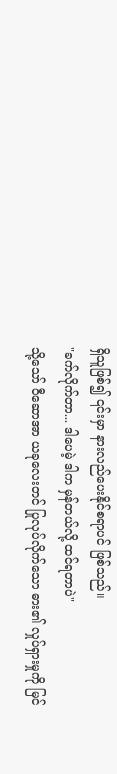ရှိသူဖြစ်၍ ၎င်းမှာ နားလည်ပေးနိုင်စရာပင် ဖြစ်သည်။
"ခက်လိုက်တာ... ဒါပေမဲ့ ဒါက မှန်တယ်လို့ ထင်ရတာပဲ"
သို့သော် ဝီဆောအာ ယခုလေးတင် ပြုလုပ်လိုက်သော ဓား၏ လှုပ်ရှားမှုကို မြင်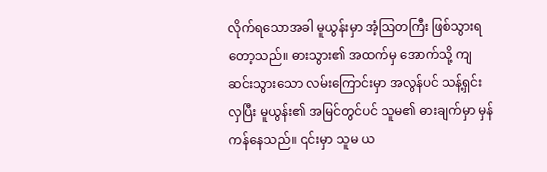လိုက်ရသောအခါ မူယွန်းမှာ အံ့သြတကြီး ဖြစ်သွားရတော့သည်။ ဓားသွား၏ အထက်မှ အောက်သို့ ကျဆင်းသွားသော လမ်းကြောင်းမှာ အလွန်ပင် သန့်ရှင်းလှပြီး မူယွန်း၏ အမြင်တွင်ပင် သူမ၏ ဓားချက်မှာ မှန်ကန်နေသည်။ ၎င်းမှာ သူမ ယ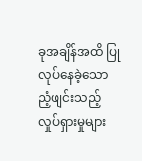ခုအချိန်အထိ ပြုလုပ်နေခဲ့သော ညံ့ဖျင်းသည့် လှုပ်ရှားမှုများ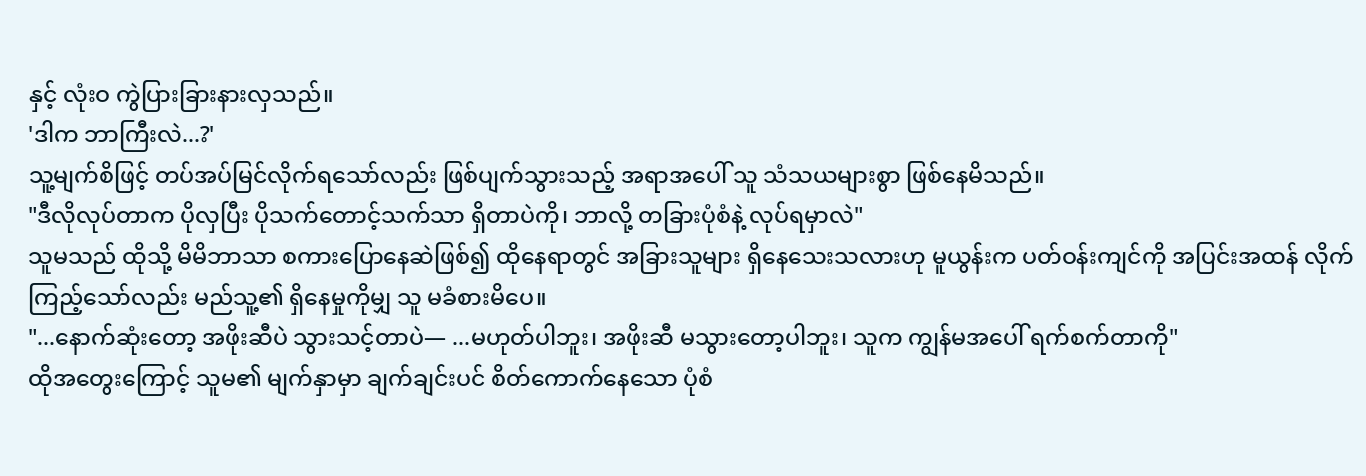နှင့် လုံးဝ ကွဲပြားခြားနားလှသည်။
'ဒါက ဘာကြီးလဲ...?'
သူ့မျက်စိဖြင့် တပ်အပ်မြင်လိုက်ရသော်လည်း ဖြစ်ပျက်သွားသည့် အရာအပေါ် သူ သံသယများစွာ ဖြစ်နေမိသည်။
"ဒီလိုလုပ်တာက ပိုလှပြီး ပိုသက်တောင့်သက်သာ ရှိတာပဲကို၊ ဘာလို့ တခြားပုံစံနဲ့ လုပ်ရမှာလဲ"
သူမသည် ထိုသို့ မိမိဘာသာ စကားပြောနေဆဲဖြစ်၍ ထိုနေရာတွင် အခြားသူများ ရှိနေသေးသလားဟု မူယွန်းက ပတ်ဝန်းကျင်ကို အပြင်းအထန် လိုက်ကြည့်သော်လည်း မည်သူ့၏ ရှိနေမှုကိုမျှ သူ မခံစားမိပေ။
"...နောက်ဆုံးတော့ အဖိုးဆီပဲ သွားသင့်တာပဲ— ...မဟုတ်ပါဘူး၊ အဖိုးဆီ မသွားတော့ပါဘူး၊ သူက ကျွန်မအပေါ် ရက်စက်တာကို"
ထိုအတွေးကြောင့် သူမ၏ မျက်နှာမှာ ချက်ချင်းပင် စိတ်ကောက်နေသော ပုံစံ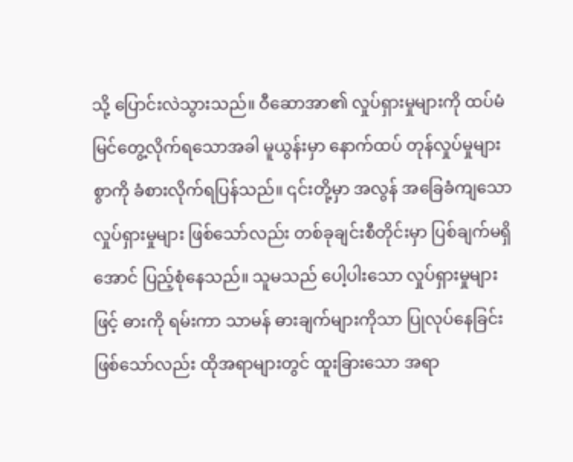သို့ ပြောင်းလဲသွားသည်။ ဝီဆောအာ၏ လှုပ်ရှားမှုများကို ထပ်မံ မြင်တွေ့လိုက်ရသောအခါ မူယွန်းမှာ နောက်ထပ် တုန်လှုပ်မှုများစွာကို ခံစားလိုက်ရပြန်သည်။ ၎င်းတို့မှာ အလွန် အခြေခံကျသော လှုပ်ရှားမှုများ ဖြစ်သော်လည်း တစ်ခုချင်းစီတိုင်းမှာ ပြစ်ချက်မရှိအောင် ပြည့်စုံနေသည်။ သူမသည် ပေါ့ပါးသော လှုပ်ရှားမှုများဖြင့် ဓားကို ရမ်းကာ သာမန် ဓားချက်များကိုသာ ပြုလုပ်နေခြင်း ဖြစ်သော်လည်း ထိုအရာများတွင် ထူးခြားသော အရာ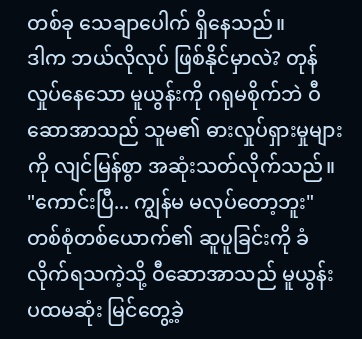တစ်ခု သေချာပေါက် ရှိနေသည်။
ဒါက ဘယ်လိုလုပ် ဖြစ်နိုင်မှာလဲ? တုန်လှုပ်နေသော မူယွန်းကို ဂရုမစိုက်ဘဲ ဝီဆောအာသည် သူမ၏ ဓားလှုပ်ရှားမှုများကို လျင်မြန်စွာ အဆုံးသတ်လိုက်သည်။
"ကောင်းပြီ... ကျွန်မ မလုပ်တော့ဘူး"
တစ်စုံတစ်ယောက်၏ ဆူပူခြင်းကို ခံလိုက်ရသကဲ့သို့ ဝီဆောအာသည် မူယွန်း ပထမဆုံး မြင်တွေ့ခဲ့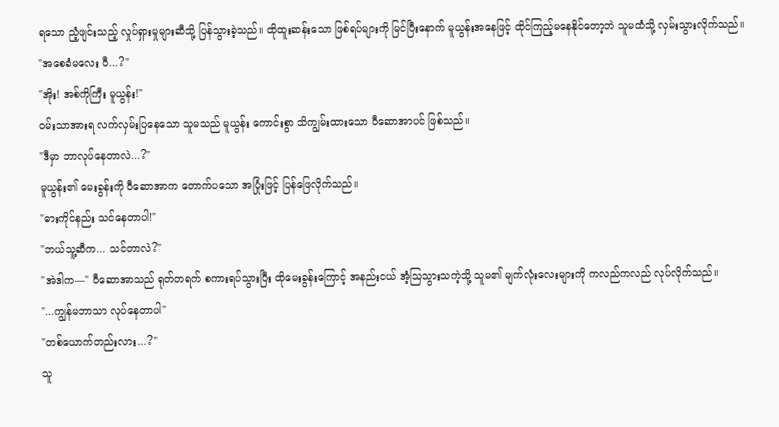ရသော ညံ့ဖျင်းသည့် လှုပ်ရှားမှုများဆီသို့ ပြန်သွားခဲ့သည်။ ထိုထူးဆန်းသော ဖြစ်ရပ်များကို မြင်ပြီးနောက် မူယွန်းအနေဖြင့် ထိုင်ကြည့်မနေနိုင်တော့ဘဲ သူမထံသို့ လှမ်းသွားလိုက်သည်။
"အစေခံမလေး ဝီ...?"
"အိုး! အစ်ကိုကြီး မူယွန်း!"
ဝမ်းသာအားရ လက်လှမ်းပြနေသော သူမသည် မူယွန်း ကောင်းစွာ သိကျွမ်းထားသော ဝီဆောအာပင် ဖြစ်သည်။
"ဒီမှာ ဘာလုပ်နေတာလဲ...?"
မူယွန်း၏ မေးခွန်းကို ဝီဆောအာက တောက်ပသော အပြုံးဖြင့် ပြန်ဖြေလိုက်သည်။
"ဓားကိုင်နည်း သင်နေတာပါ!"
"ဘယ်သူ့ဆီက... သင်တာလဲ?"
"အဲဒါက—" ဝီဆောအာသည် ရုတ်တရက် စကားရပ်သွားပြီး ထိုမေးခွန်းကြောင့် အနည်းငယ် အံ့သြသွားသကဲ့သို့ သူမ၏ မျက်လုံးလေးများကို ကလည်ကလည် လုပ်လိုက်သည်။
"...ကျွန်မဘာသာ လုပ်နေတာပါ"
"တစ်ယောက်တည်းလား...?"
သူ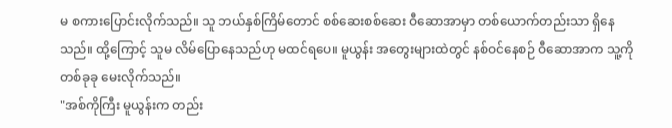မ စကားပြောင်းလိုက်သည်။ သူ ဘယ်နှစ်ကြိမ်တောင် စစ်ဆေးစစ်ဆေး ဝီဆောအာမှာ တစ်ယောက်တည်းသာ ရှိနေသည်။ ထို့ကြောင့် သူမ လိမ်ပြောနေသည်ဟု မထင်ရပေ။ မူယွန်း အတွေးများထဲတွင် နစ်ဝင်နေစဉ် ဝီဆောအာက သူ့ကို တစ်ခုခု မေးလိုက်သည်။
"အစ်ကိုကြီး မူယွန်းက တည်း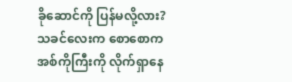ခိုဆောင်ကို ပြန်မလို့လား? သခင်လေးက စောစောက အစ်ကိုကြီးကို လိုက်ရှာနေ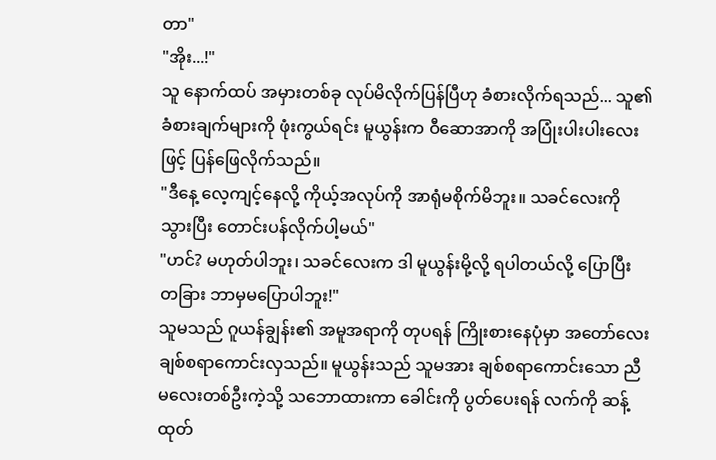တာ"
"အိုး...!"
သူ နောက်ထပ် အမှားတစ်ခု လုပ်မိလိုက်ပြန်ပြီဟု ခံစားလိုက်ရသည်... သူ၏ ခံစားချက်များကို ဖုံးကွယ်ရင်း မူယွန်းက ဝီဆောအာကို အပြုံးပါးပါးလေးဖြင့် ပြန်ဖြေလိုက်သည်။
"ဒီနေ့ လေ့ကျင့်နေလို့ ကိုယ့်အလုပ်ကို အာရုံမစိုက်မိဘူး။ သခင်လေးကို သွားပြီး တောင်းပန်လိုက်ပါ့မယ်"
"ဟင်? မဟုတ်ပါဘူး၊ သခင်လေးက ဒါ မူယွန်းမို့လို့ ရပါတယ်လို့ ပြောပြီး တခြား ဘာမှမပြောပါဘူး!"
သူမသည် ဂူယန်ချွန်း၏ အမူအရာကို တုပရန် ကြိုးစားနေပုံမှာ အတော်လေး ချစ်စရာကောင်းလှသည်။ မူယွန်းသည် သူမအား ချစ်စရာကောင်းသော ညီမလေးတစ်ဦးကဲ့သို့ သဘောထားကာ ခေါင်းကို ပွတ်ပေးရန် လက်ကို ဆန့်ထုတ်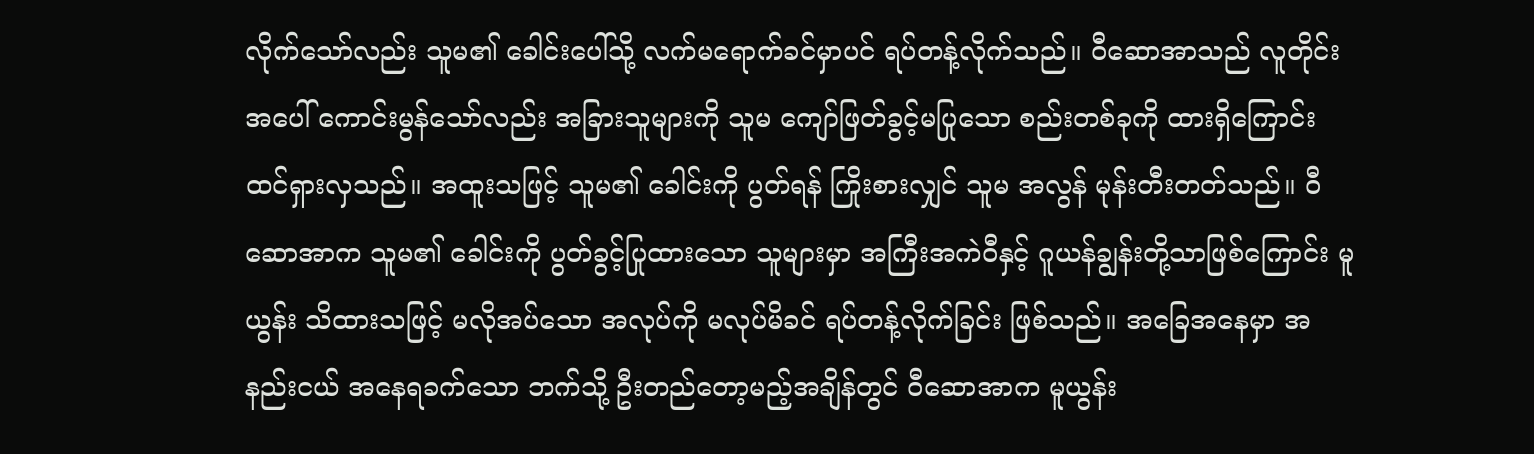လိုက်သော်လည်း သူမ၏ ခေါင်းပေါ်သို့ လက်မရောက်ခင်မှာပင် ရပ်တန့်လိုက်သည်။ ဝီဆောအာသည် လူတိုင်းအပေါ် ကောင်းမွန်သော်လည်း အခြားသူများကို သူမ ကျော်ဖြတ်ခွင့်မပြုသော စည်းတစ်ခုကို ထားရှိကြောင်း ထင်ရှားလှသည်။ အထူးသဖြင့် သူမ၏ ခေါင်းကို ပွတ်ရန် ကြိုးစားလျှင် သူမ အလွန် မုန်းတီးတတ်သည်။ ဝီဆောအာက သူမ၏ ခေါင်းကို ပွတ်ခွင့်ပြုထားသော သူများမှာ အကြီးအကဲဝီနှင့် ဂူယန်ချွန်းတို့သာဖြစ်ကြောင်း မူယွန်း သိထားသဖြင့် မလိုအပ်သော အလုပ်ကို မလုပ်မိခင် ရပ်တန့်လိုက်ခြင်း ဖြစ်သည်။ အခြေအနေမှာ အနည်းငယ် အနေရခက်သော ဘက်သို့ ဦးတည်တော့မည့်အချိန်တွင် ဝီဆောအာက မူယွန်း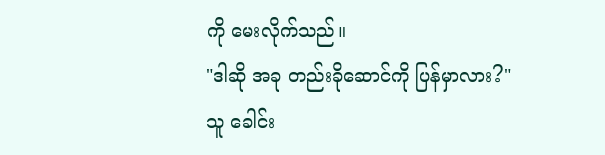ကို မေးလိုက်သည်။
"ဒါဆို အခု တည်းခိုဆောင်ကို ပြန်မှာလား?"
သူ ခေါင်း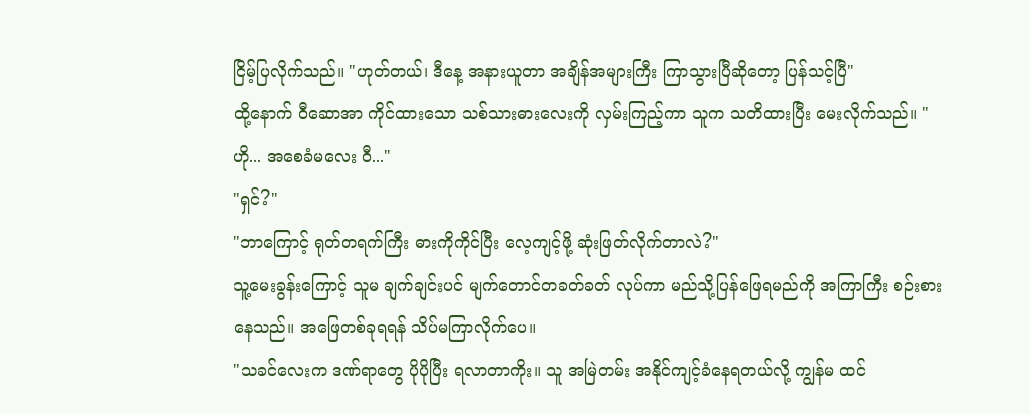ငြိမ့်ပြလိုက်သည်။ "ဟုတ်တယ်၊ ဒီနေ့ အနားယူတာ အချိန်အများကြီး ကြာသွားပြီဆိုတော့ ပြန်သင့်ပြီ"
ထို့နောက် ဝီဆောအာ ကိုင်ထားသော သစ်သားဓားလေးကို လှမ်းကြည့်ကာ သူက သတိထားပြီး မေးလိုက်သည်။ "ဟို... အစေခံမလေး ဝီ..."
"ရှင်?"
"ဘာကြောင့် ရုတ်တရက်ကြီး ဓားကိုကိုင်ပြီး လေ့ကျင့်ဖို့ ဆုံးဖြတ်လိုက်တာလဲ?"
သူ့မေးခွန်းကြောင့် သူမ ချက်ချင်းပင် မျက်တောင်တခတ်ခတ် လုပ်ကာ မည်သို့ပြန်ဖြေရမည်ကို အကြာကြီး စဉ်းစားနေသည်။ အဖြေတစ်ခုရရန် သိပ်မကြာလိုက်ပေ။
"သခင်လေးက ဒဏ်ရာတွေ ပိုပိုပြီး ရလာတာကိုး။ သူ အမြဲတမ်း အနိုင်ကျင့်ခံနေရတယ်လို့ ကျွန်မ ထင်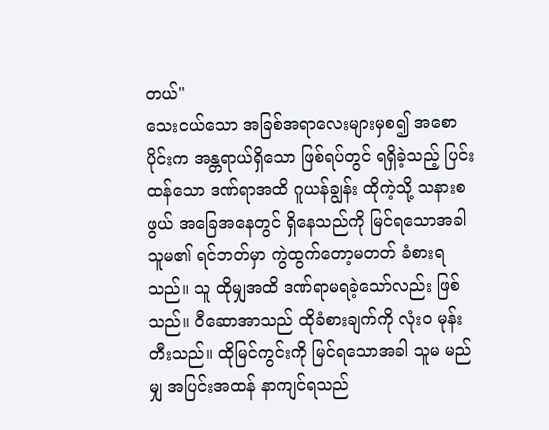တယ်"
သေးငယ်သော အခြစ်အရာလေးများမှစ၍ အစောပိုင်းက အန္တရာယ်ရှိသော ဖြစ်ရပ်တွင် ရရှိခဲ့သည့် ပြင်းထန်သော ဒဏ်ရာအထိ ဂူယန်ချွန်း ထိုကဲ့သို့ သနားစဖွယ် အခြေအနေတွင် ရှိနေသည်ကို မြင်ရသောအခါ သူမ၏ ရင်ဘတ်မှာ ကွဲထွက်တော့မတတ် ခံစားရသည်။ သူ ထိုမျှအထိ ဒဏ်ရာမရခဲ့သော်လည်း ဖြစ်သည်။ ဝီဆောအာသည် ထိုခံစားချက်ကို လုံးဝ မုန်းတီးသည်။ ထိုမြင်ကွင်းကို မြင်ရသောအခါ သူမ မည်မျှ အပြင်းအထန် နာကျင်ရသည်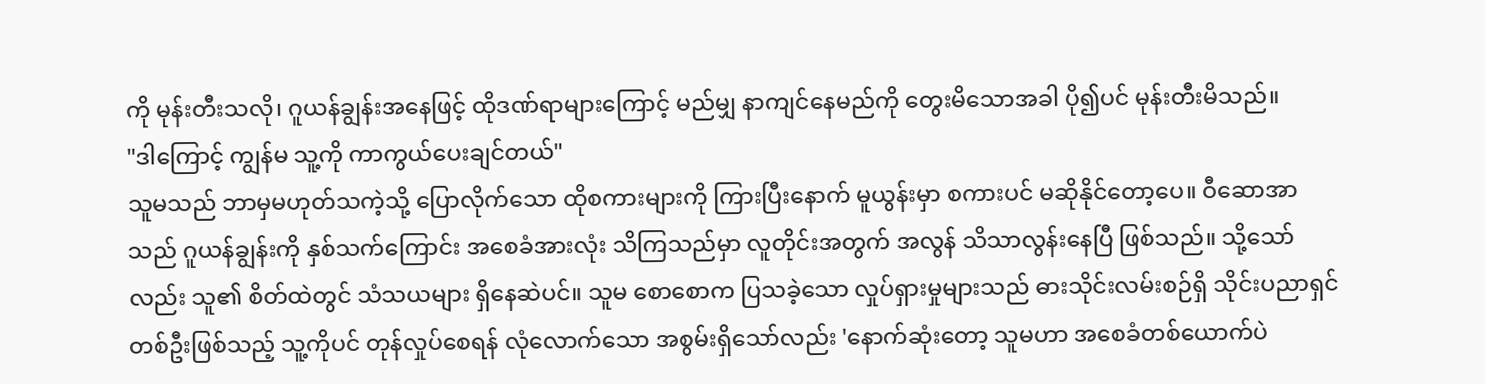ကို မုန်းတီးသလို၊ ဂူယန်ချွန်းအနေဖြင့် ထိုဒဏ်ရာများကြောင့် မည်မျှ နာကျင်နေမည်ကို တွေးမိသောအခါ ပို၍ပင် မုန်းတီးမိသည်။
"ဒါကြောင့် ကျွန်မ သူ့ကို ကာကွယ်ပေးချင်တယ်"
သူမသည် ဘာမှမဟုတ်သကဲ့သို့ ပြောလိုက်သော ထိုစကားများကို ကြားပြီးနောက် မူယွန်းမှာ စကားပင် မဆိုနိုင်တော့ပေ။ ဝီဆောအာသည် ဂူယန်ချွန်းကို နှစ်သက်ကြောင်း အစေခံအားလုံး သိကြသည်မှာ လူတိုင်းအတွက် အလွန် သိသာလွန်းနေပြီ ဖြစ်သည်။ သို့သော်လည်း သူ၏ စိတ်ထဲတွင် သံသယများ ရှိနေဆဲပင်။ သူမ စောစောက ပြသခဲ့သော လှုပ်ရှားမှုများသည် ဓားသိုင်းလမ်းစဉ်ရှိ သိုင်းပညာရှင်တစ်ဦးဖြစ်သည့် သူ့ကိုပင် တုန်လှုပ်စေရန် လုံလောက်သော အစွမ်းရှိသော်လည်း 'နောက်ဆုံးတော့ သူမဟာ အစေခံတစ်ယောက်ပဲ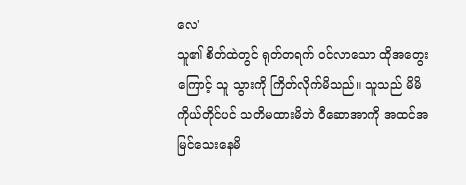လေ'
သူ၏ စိတ်ထဲတွင် ရုတ်တရက် ဝင်လာသော ထိုအတွေးကြောင့် သူ သွားကို ကြိတ်လိုက်မိသည်။ သူသည် မိမိကိုယ်တိုင်ပင် သတိမထားမိဘဲ ဝီဆောအာကို အထင်အမြင်သေးနေမိ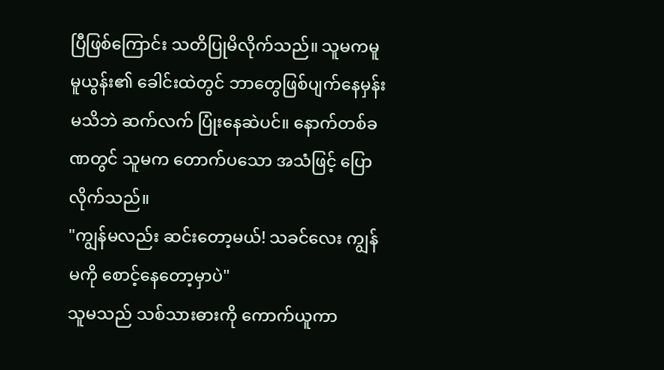ပြီဖြစ်ကြောင်း သတိပြုမိလိုက်သည်။ သူမကမူ မူယွန်း၏ ခေါင်းထဲတွင် ဘာတွေဖြစ်ပျက်နေမှန်း မသိဘဲ ဆက်လက် ပြုံးနေဆဲပင်။ နောက်တစ်ခဏတွင် သူမက တောက်ပသော အသံဖြင့် ပြောလိုက်သည်။
"ကျွန်မလည်း ဆင်းတော့မယ်! သခင်လေး ကျွန်မကို စောင့်နေတော့မှာပဲ"
သူမသည် သစ်သားဓားကို ကောက်ယူကာ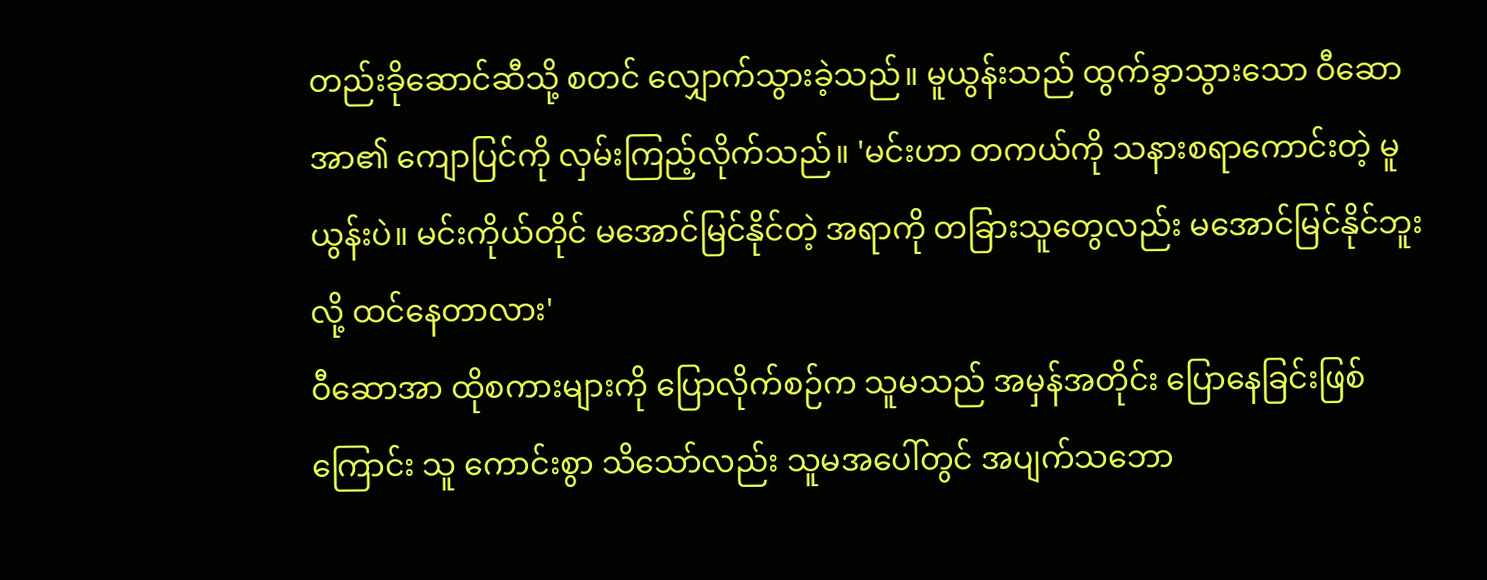တည်းခိုဆောင်ဆီသို့ စတင် လျှောက်သွားခဲ့သည်။ မူယွန်းသည် ထွက်ခွာသွားသော ဝီဆောအာ၏ ကျောပြင်ကို လှမ်းကြည့်လိုက်သည်။ 'မင်းဟာ တကယ်ကို သနားစရာကောင်းတဲ့ မူယွန်းပဲ။ မင်းကိုယ်တိုင် မအောင်မြင်နိုင်တဲ့ အရာကို တခြားသူတွေလည်း မအောင်မြင်နိုင်ဘူးလို့ ထင်နေတာလား'
ဝီဆောအာ ထိုစကားများကို ပြောလိုက်စဉ်က သူမသည် အမှန်အတိုင်း ပြောနေခြင်းဖြစ်ကြောင်း သူ ကောင်းစွာ သိသော်လည်း သူမအပေါ်တွင် အပျက်သဘော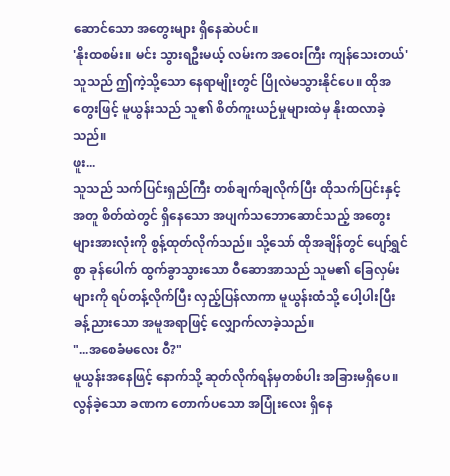ဆောင်သော အတွေးများ ရှိနေဆဲပင်။
'နိုးထစမ်း။ မင်း သွားရဦးမယ့် လမ်းက အဝေးကြီး ကျန်သေးတယ်'
သူသည် ဤကဲ့သို့သော နေရာမျိုးတွင် ပြိုလဲမသွားနိုင်ပေ။ ထိုအတွေးဖြင့် မူယွန်းသည် သူ၏ စိတ်ကူးယဉ်မှုများထဲမှ နိုးထလာခဲ့သည်။
ဖူး...
သူသည် သက်ပြင်းရှည်ကြီး တစ်ချက်ချလိုက်ပြီး ထိုသက်ပြင်းနှင့်အတူ စိတ်ထဲတွင် ရှိနေသော အပျက်သဘောဆောင်သည့် အတွေးများအားလုံးကို စွန့်ထုတ်လိုက်သည်။ သို့သော် ထိုအချိန်တွင် ပျော်ရွှင်စွာ ခုန်ပေါက် ထွက်ခွာသွားသော ဝီဆောအာသည် သူမ၏ ခြေလှမ်းများကို ရပ်တန့်လိုက်ပြီး လှည့်ပြန်လာကာ မူယွန်းထံသို့ ပေါ့ပါးပြီး ခန့်ညားသော အမူအရာဖြင့် လျှောက်လာခဲ့သည်။
"...အစေခံမလေး ဝီ?"
မူယွန်းအနေဖြင့် နောက်သို့ ဆုတ်လိုက်ရန်မှတစ်ပါး အခြားမရှိပေ။ လွန်ခဲ့သော ခဏက တောက်ပသော အပြုံးလေး ရှိနေ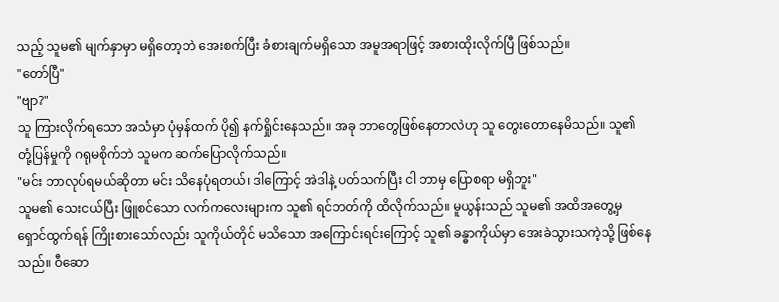သည့် သူမ၏ မျက်နှာမှာ မရှိတော့ဘဲ အေးစက်ပြီး ခံစားချက်မရှိသော အမူအရာဖြင့် အစားထိုးလိုက်ပြီ ဖြစ်သည်။
"တော်ပြီ"
"ဗျာ?"
သူ ကြားလိုက်ရသော အသံမှာ ပုံမှန်ထက် ပို၍ နက်ရှိုင်းနေသည်။ အခု ဘာတွေဖြစ်နေတာလဲဟု သူ တွေးတောနေမိသည်။ သူ၏ တုံ့ပြန်မှုကို ဂရုမစိုက်ဘဲ သူမက ဆက်ပြောလိုက်သည်။
"မင်း ဘာလုပ်ရမယ်ဆိုတာ မင်း သိနေပုံရတယ်၊ ဒါကြောင့် အဲဒါနဲ့ ပတ်သက်ပြီး ငါ ဘာမှ ပြောစရာ မရှိဘူး"
သူမ၏ သေးငယ်ပြီး ဖြူစင်သော လက်ကလေးများက သူ၏ ရင်ဘတ်ကို ထိလိုက်သည်။ မူယွန်းသည် သူမ၏ အထိအတွေ့မှ ရှောင်ထွက်ရန် ကြိုးစားသော်လည်း သူကိုယ်တိုင် မသိသော အကြောင်းရင်းကြောင့် သူ၏ ခန္ဓာကိုယ်မှာ အေးခဲသွားသကဲ့သို့ ဖြစ်နေသည်။ ဝီဆော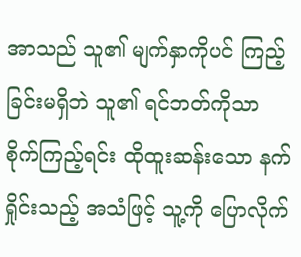အာသည် သူ၏ မျက်နှာကိုပင် ကြည့်ခြင်းမရှိဘဲ သူ၏ ရင်ဘတ်ကိုသာ စိုက်ကြည့်ရင်း ထိုထူးဆန်းသော နက်ရှိုင်းသည့် အသံဖြင့် သူ့ကို ပြောလိုက်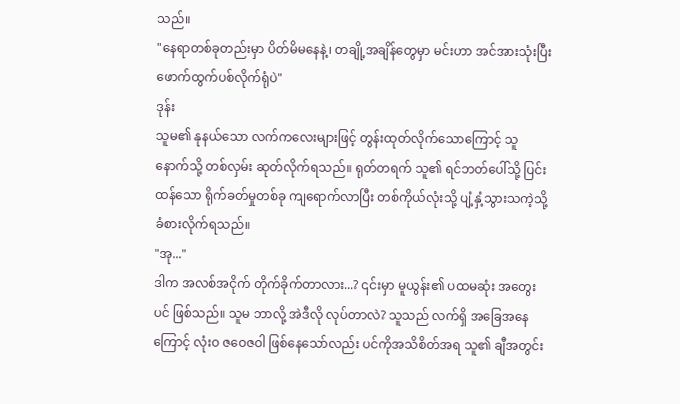သည်။
"နေရာတစ်ခုတည်းမှာ ပိတ်မိမနေနဲ့၊ တချို့အချိန်တွေမှာ မင်းဟာ အင်အားသုံးပြီး ဖောက်ထွက်ပစ်လိုက်ရုံပဲ"
ဒုန်း
သူမ၏ နုနယ်သော လက်ကလေးများဖြင့် တွန်းထုတ်လိုက်သောကြောင့် သူ နောက်သို့ တစ်လှမ်း ဆုတ်လိုက်ရသည်။ ရုတ်တရက် သူ၏ ရင်ဘတ်ပေါ်သို့ ပြင်းထန်သော ရိုက်ခတ်မှုတစ်ခု ကျရောက်လာပြီး တစ်ကိုယ်လုံးသို့ ပျံ့နှံ့သွားသကဲ့သို့ ခံစားလိုက်ရသည်။
"အု..."
ဒါက အလစ်အငိုက် တိုက်ခိုက်တာလား...? ၎င်းမှာ မူယွန်း၏ ပထမဆုံး အတွေးပင် ဖြစ်သည်။ သူမ ဘာလို့ အဲဒီလို လုပ်တာလဲ? သူသည် လက်ရှိ အခြေအနေကြောင့် လုံးဝ ဇဝေဇဝါ ဖြစ်နေသော်လည်း ပင်ကိုအသိစိတ်အရ သူ၏ ချီအတွင်း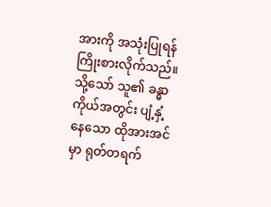အားကို အသုံးပြုရန် ကြိုးစားလိုက်သည်။ သို့သော် သူ၏ ခန္ဓာကိုယ်အတွင်း ပျံ့နှံ့နေသော ထိုအားအင်မှာ ရုတ်တရက်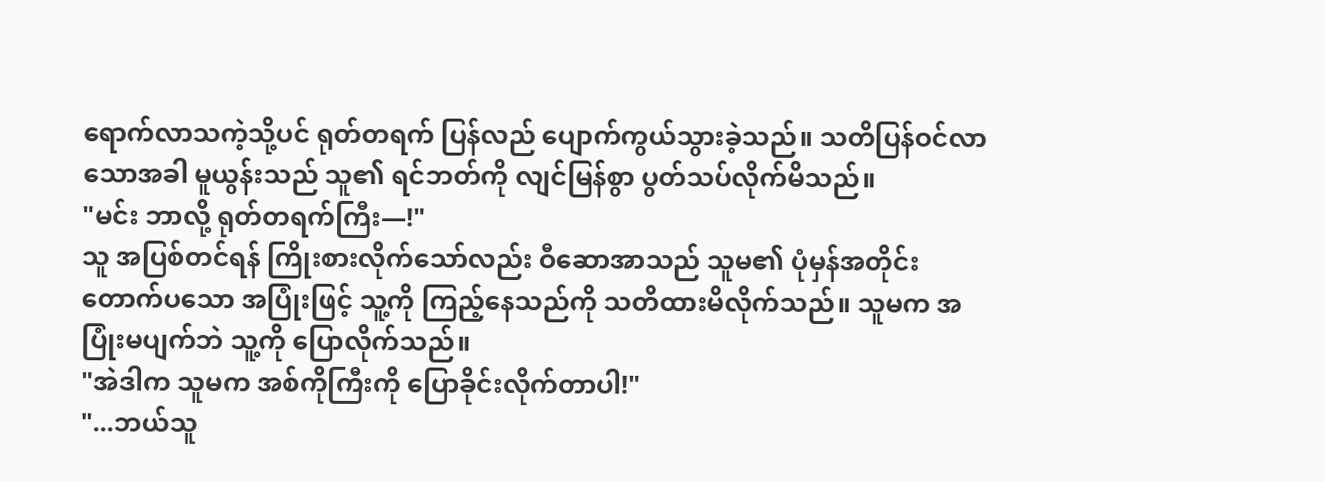ရောက်လာသကဲ့သို့ပင် ရုတ်တရက် ပြန်လည် ပျောက်ကွယ်သွားခဲ့သည်။ သတိပြန်ဝင်လာသောအခါ မူယွန်းသည် သူ၏ ရင်ဘတ်ကို လျင်မြန်စွာ ပွတ်သပ်လိုက်မိသည်။
"မင်း ဘာလို့ ရုတ်တရက်ကြီး—!"
သူ အပြစ်တင်ရန် ကြိုးစားလိုက်သော်လည်း ဝီဆောအာသည် သူမ၏ ပုံမှန်အတိုင်း တောက်ပသော အပြုံးဖြင့် သူ့ကို ကြည့်နေသည်ကို သတိထားမိလိုက်သည်။ သူမက အပြုံးမပျက်ဘဲ သူ့ကို ပြောလိုက်သည်။
"အဲဒါက သူမက အစ်ကိုကြီးကို ပြောခိုင်းလိုက်တာပါ!"
"...ဘယ်သူ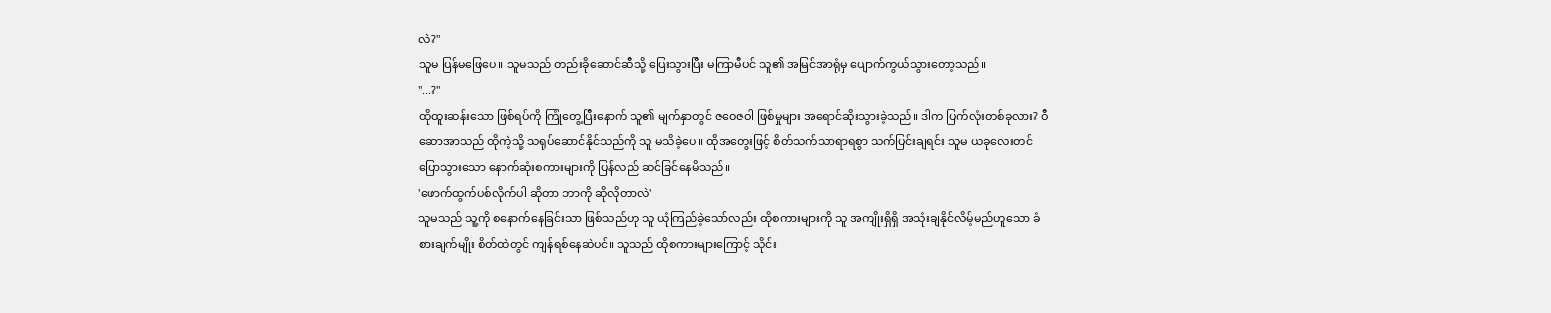လဲ?"
သူမ ပြန်မဖြေပေ။ သူမသည် တည်းခိုဆောင်ဆီသို့ ပြေးသွားပြီး မကြာမီပင် သူ၏ အမြင်အာရုံမှ ပျောက်ကွယ်သွားတော့သည်။
"...?"
ထိုထူးဆန်းသော ဖြစ်ရပ်ကို ကြုံတွေ့ပြီးနောက် သူ၏ မျက်နှာတွင် ဇဝေဇဝါ ဖြစ်မှုများ အရောင်ဆိုးသွားခဲ့သည်။ ဒါက ပြက်လုံးတစ်ခုလား? ဝီဆောအာသည် ထိုကဲ့သို့ သရုပ်ဆောင်နိုင်သည်ကို သူ မသိခဲ့ပေ။ ထိုအတွေးဖြင့် စိတ်သက်သာရာရစွာ သက်ပြင်းချရင်း သူမ ယခုလေးတင် ပြောသွားသော နောက်ဆုံးစကားများကို ပြန်လည် ဆင်ခြင်နေမိသည်။
'ဖောက်ထွက်ပစ်လိုက်ပါ ဆိုတာ ဘာကို ဆိုလိုတာလဲ'
သူမသည် သူ့ကို စနောက်နေခြင်းသာ ဖြစ်သည်ဟု သူ ယုံကြည်ခဲ့သော်လည်း ထိုစကားများကို သူ အကျိုးရှိရှိ အသုံးချနိုင်လိမ့်မည်ဟူသော ခံစားချက်မျိုး စိတ်ထဲတွင် ကျန်ရစ်နေဆဲပင်။ သူသည် ထိုစကားများကြောင့် သိုင်း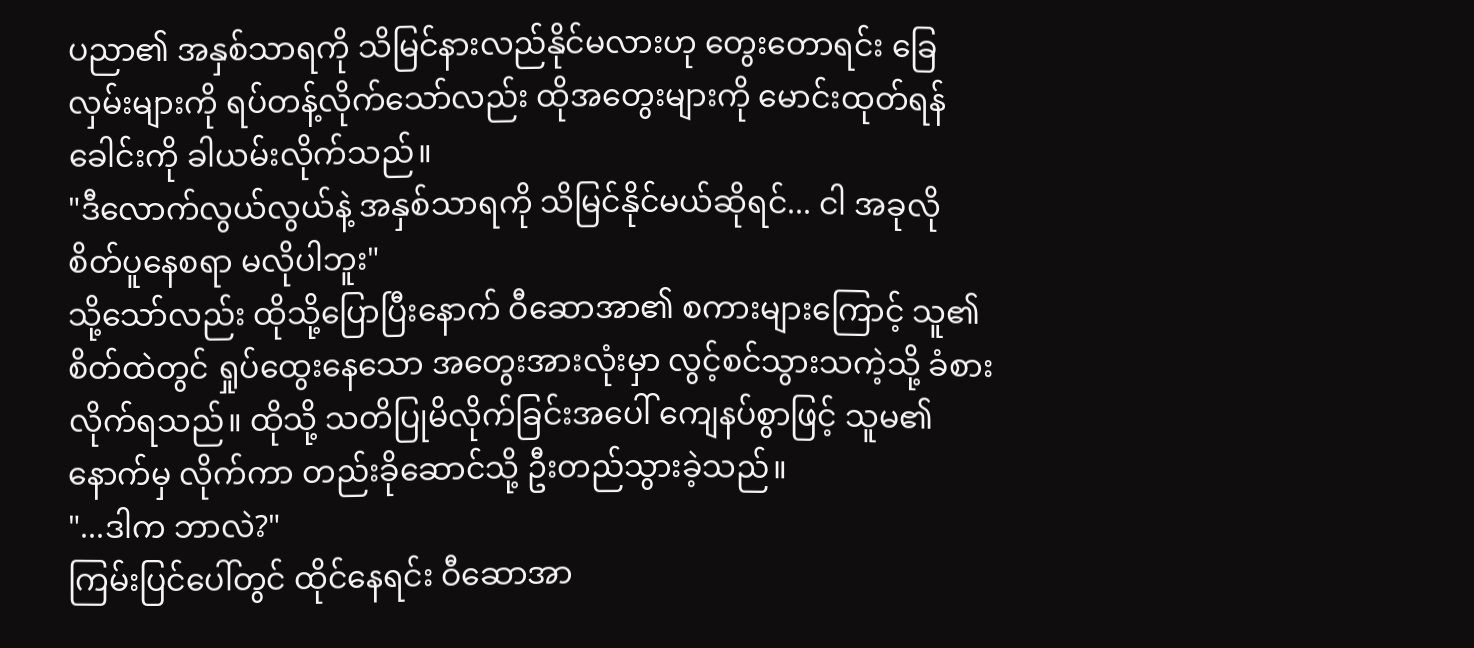ပညာ၏ အနှစ်သာရကို သိမြင်နားလည်နိုင်မလားဟု တွေးတောရင်း ခြေလှမ်းများကို ရပ်တန့်လိုက်သော်လည်း ထိုအတွေးများကို မောင်းထုတ်ရန် ခေါင်းကို ခါယမ်းလိုက်သည်။
"ဒီလောက်လွယ်လွယ်နဲ့ အနှစ်သာရကို သိမြင်နိုင်မယ်ဆိုရင်... ငါ အခုလို စိတ်ပူနေစရာ မလိုပါဘူး"
သို့သော်လည်း ထိုသို့ပြောပြီးနောက် ဝီဆောအာ၏ စကားများကြောင့် သူ၏ စိတ်ထဲတွင် ရှုပ်ထွေးနေသော အတွေးအားလုံးမှာ လွင့်စင်သွားသကဲ့သို့ ခံစားလိုက်ရသည်။ ထိုသို့ သတိပြုမိလိုက်ခြင်းအပေါ် ကျေနပ်စွာဖြင့် သူမ၏ နောက်မှ လိုက်ကာ တည်းခိုဆောင်သို့ ဦးတည်သွားခဲ့သည်။
"...ဒါက ဘာလဲ?"
ကြမ်းပြင်ပေါ်တွင် ထိုင်နေရင်း ဝီဆောအာ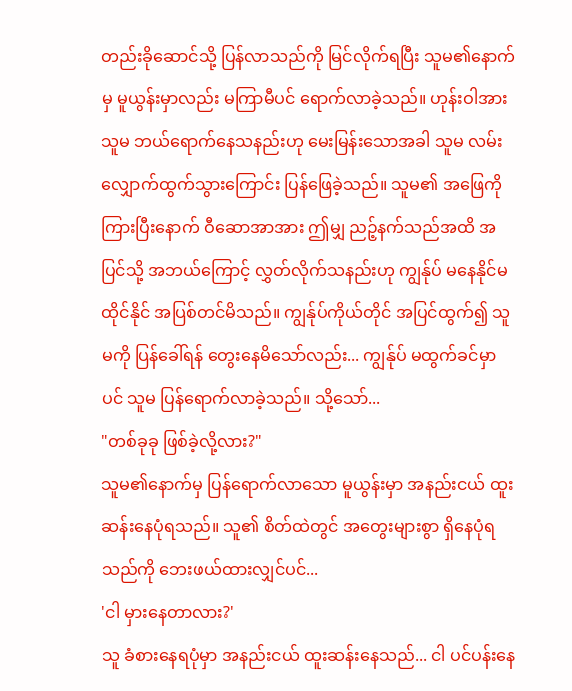တည်းခိုဆောင်သို့ ပြန်လာသည်ကို မြင်လိုက်ရပြီး သူမ၏နောက်မှ မူယွန်းမှာလည်း မကြာမီပင် ရောက်လာခဲ့သည်။ ဟုန်းဝါအား သူမ ဘယ်ရောက်နေသနည်းဟု မေးမြန်းသောအခါ သူမ လမ်းလျှောက်ထွက်သွားကြောင်း ပြန်ဖြေခဲ့သည်။ သူမ၏ အဖြေကို ကြားပြီးနောက် ဝီဆောအာအား ဤမျှ ညဉ့်နက်သည်အထိ အပြင်သို့ အဘယ်ကြောင့် လွှတ်လိုက်သနည်းဟု ကျွန်ုပ် မနေနိုင်မထိုင်နိုင် အပြစ်တင်မိသည်။ ကျွန်ုပ်ကိုယ်တိုင် အပြင်ထွက်၍ သူမကို ပြန်ခေါ်ရန် တွေးနေမိသော်လည်း... ကျွန်ုပ် မထွက်ခင်မှာပင် သူမ ပြန်ရောက်လာခဲ့သည်။ သို့သော်...
"တစ်ခုခု ဖြစ်ခဲ့လို့လား?"
သူမ၏နောက်မှ ပြန်ရောက်လာသော မူယွန်းမှာ အနည်းငယ် ထူးဆန်းနေပုံရသည်။ သူ၏ စိတ်ထဲတွင် အတွေးများစွာ ရှိနေပုံရသည်ကို ဘေးဖယ်ထားလျှင်ပင်...
'ငါ မှားနေတာလား?'
သူ ခံစားနေရပုံမှာ အနည်းငယ် ထူးဆန်းနေသည်... ငါ ပင်ပန်းနေ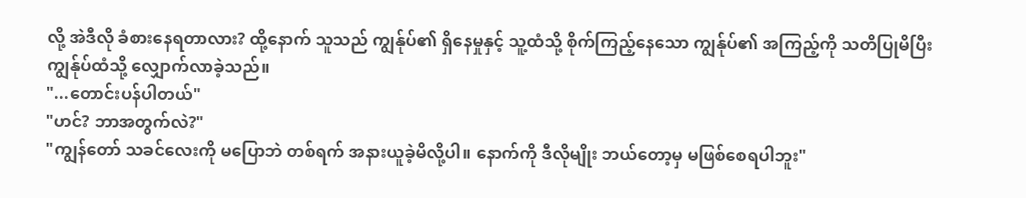လို့ အဲဒီလို ခံစားနေရတာလား? ထို့နောက် သူသည် ကျွန်ုပ်၏ ရှိနေမှုနှင့် သူ့ထံသို့ စိုက်ကြည့်နေသော ကျွန်ုပ်၏ အကြည့်ကို သတိပြုမိပြီး ကျွန်ုပ်ထံသို့ လျှောက်လာခဲ့သည်။
"...တောင်းပန်ပါတယ်"
"ဟင်? ဘာအတွက်လဲ?"
"ကျွန်တော် သခင်လေးကို မပြောဘဲ တစ်ရက် အနားယူခဲ့မိလို့ပါ။ နောက်ကို ဒီလိုမျိုး ဘယ်တော့မှ မဖြစ်စေရပါဘူး"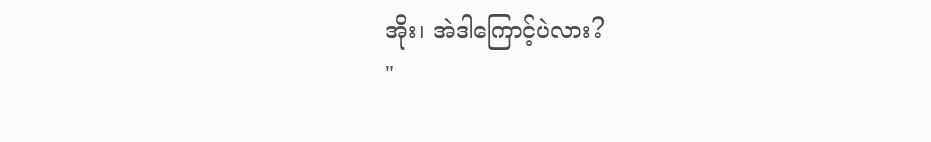အိုး၊ အဲဒါကြောင့်ပဲလား?
"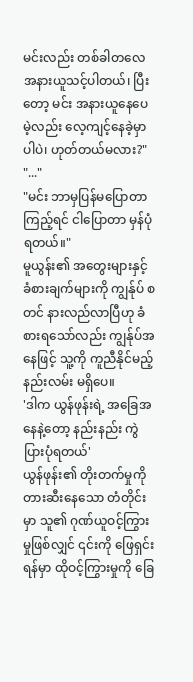မင်းလည်း တစ်ခါတလေ အနားယူသင့်ပါတယ်၊ ပြီးတော့ မင်း အနားယူနေပေမဲ့လည်း လေ့ကျင့်နေခဲ့မှာပါပဲ၊ ဟုတ်တယ်မလား?"
"..."
"မင်း ဘာမှပြန်မပြောတာကြည့်ရင် ငါပြောတာ မှန်ပုံရတယ်။"
မူယွန်း၏ အတွေးများနှင့် ခံစားချက်များကို ကျွန်ုပ် စတင် နားလည်လာပြီဟု ခံစားရသော်လည်း ကျွန်ုပ်အနေဖြင့် သူ့ကို ကူညီနိုင်မည့် နည်းလမ်း မရှိပေ။
'ဒါက ယွန်ဖုန်းရဲ့ အခြေအနေနဲ့တော့ နည်းနည်း ကွဲပြားပုံရတယ်'
ယွန်ဖုန်း၏ တိုးတက်မှုကို တားဆီးနေသော တံတိုင်းမှာ သူ၏ ဂုဏ်ယူဝင့်ကြွားမှုဖြစ်လျှင် ၎င်းကို ဖြေရှင်းရန်မှာ ထိုဝင့်ကြွားမှုကို ခြေ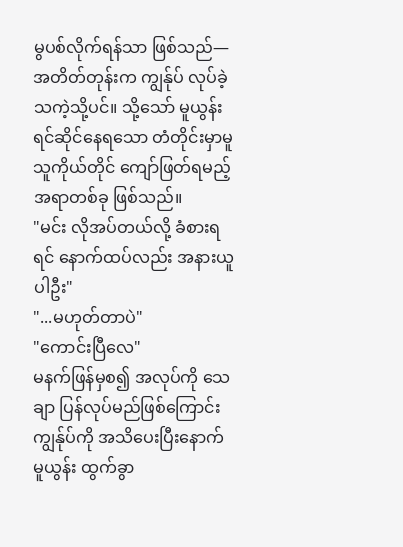မွပစ်လိုက်ရန်သာ ဖြစ်သည်— အတိတ်တုန်းက ကျွန်ုပ် လုပ်ခဲ့သကဲ့သို့ပင်။ သို့သော် မူယွန်း ရင်ဆိုင်နေရသော တံတိုင်းမှာမူ သူကိုယ်တိုင် ကျော်ဖြတ်ရမည့် အရာတစ်ခု ဖြစ်သည်။
"မင်း လိုအပ်တယ်လို့ ခံစားရရင် နောက်ထပ်လည်း အနားယူပါဦး"
"...မဟုတ်တာပဲ"
"ကောင်းပြီလေ"
မနက်ဖြန်မှစ၍ အလုပ်ကို သေချာ ပြန်လုပ်မည်ဖြစ်ကြောင်း ကျွန်ုပ်ကို အသိပေးပြီးနောက် မူယွန်း ထွက်ခွာ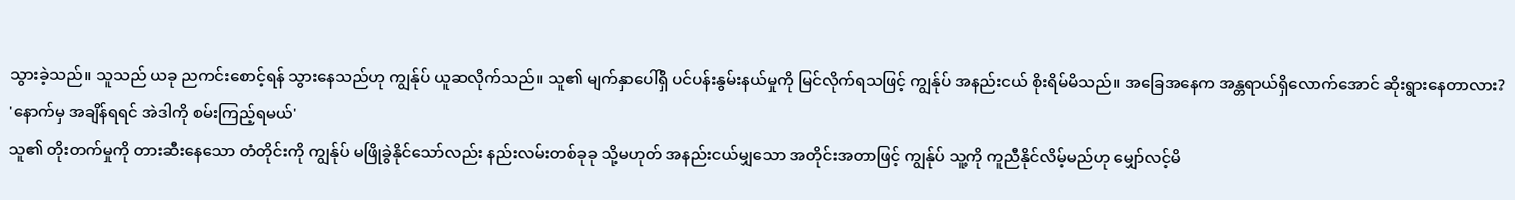သွားခဲ့သည်။ သူသည် ယခု ညကင်းစောင့်ရန် သွားနေသည်ဟု ကျွန်ုပ် ယူဆလိုက်သည်။ သူ၏ မျက်နှာပေါ်ရှိ ပင်ပန်းနွမ်းနယ်မှုကို မြင်လိုက်ရသဖြင့် ကျွန်ုပ် အနည်းငယ် စိုးရိမ်မိသည်။ အခြေအနေက အန္တရာယ်ရှိလောက်အောင် ဆိုးရွားနေတာလား?
'နောက်မှ အချိန်ရရင် အဲဒါကို စမ်းကြည့်ရမယ်'
သူ၏ တိုးတက်မှုကို တားဆီးနေသော တံတိုင်းကို ကျွန်ုပ် မဖြိုခွဲနိုင်သော်လည်း နည်းလမ်းတစ်ခုခု သို့မဟုတ် အနည်းငယ်မျှသော အတိုင်းအတာဖြင့် ကျွန်ုပ် သူ့ကို ကူညီနိုင်လိမ့်မည်ဟု မျှော်လင့်မိ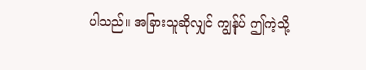ပါသည်။ အခြားသူဆိုလျှင် ကျွန်ုပ် ဤကဲ့သို့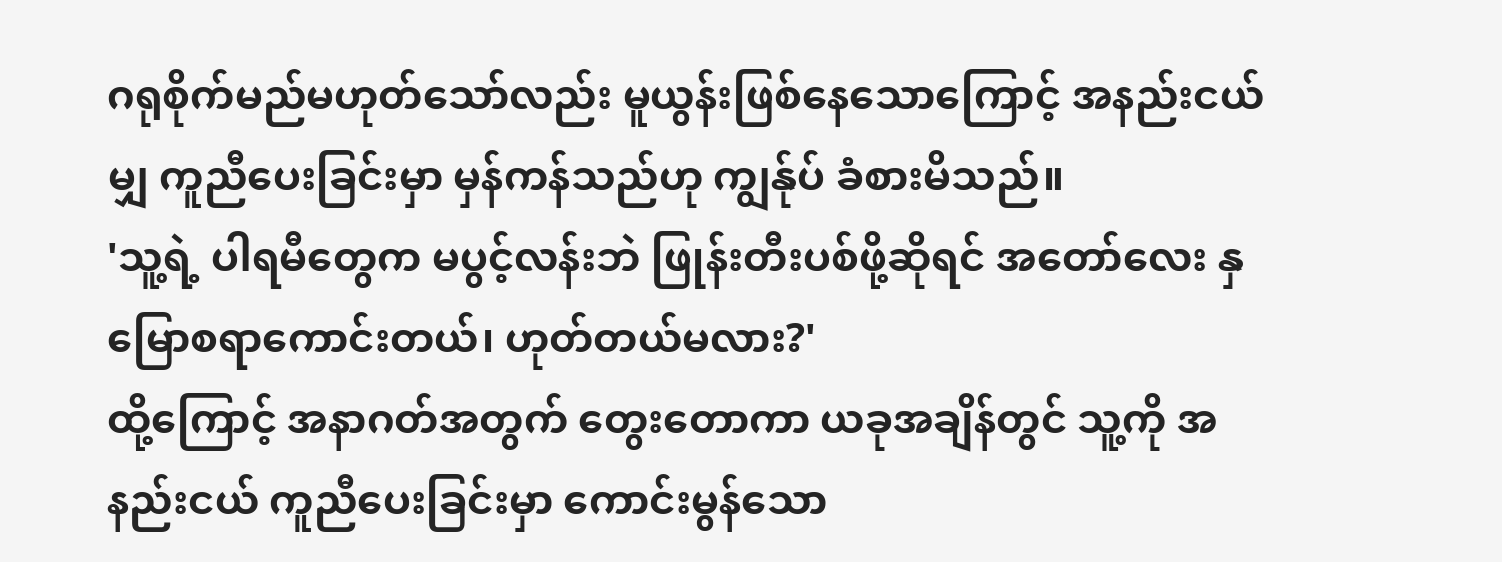ဂရုစိုက်မည်မဟုတ်သော်လည်း မူယွန်းဖြစ်နေသောကြောင့် အနည်းငယ်မျှ ကူညီပေးခြင်းမှာ မှန်ကန်သည်ဟု ကျွန်ုပ် ခံစားမိသည်။
'သူ့ရဲ့ ပါရမီတွေက မပွင့်လန်းဘဲ ဖြုန်းတီးပစ်ဖို့ဆိုရင် အတော်လေး နှမြောစရာကောင်းတယ်၊ ဟုတ်တယ်မလား?'
ထို့ကြောင့် အနာဂတ်အတွက် တွေးတောကာ ယခုအချိန်တွင် သူ့ကို အနည်းငယ် ကူညီပေးခြင်းမှာ ကောင်းမွန်သော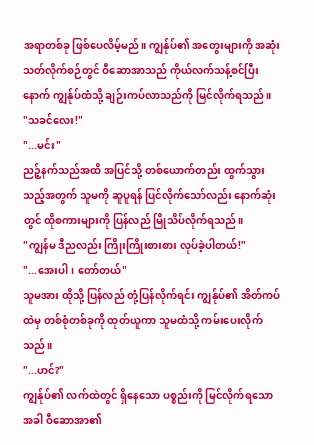အရာတစ်ခု ဖြစ်ပေလိမ့်မည်။ ကျွန်ုပ်၏ အတွေးများကို အဆုံးသတ်လိုက်စဉ်တွင် ဝီဆောအာသည် ကိုယ်လက်သန့်စင်ပြီးနောက် ကျွန်ုပ်ထံသို့ ချဉ်းကပ်လာသည်ကို မြင်လိုက်ရသည်။
"သခင်လေး!"
"...မင်း"
ညဉ့်နက်သည်အထိ အပြင်သို့ တစ်ယောက်တည်း ထွက်သွားသည့်အတွက် သူမကို ဆူပူရန် ပြင်လိုက်သော်လည်း နောက်ဆုံးတွင် ထိုစကားများကို ပြန်လည် မြိုသိပ်လိုက်ရသည်။
"ကျွန်မ ဒီညလည်း ကြိုးကြိုးစားစား လုပ်ခဲ့ပါတယ်!"
"...အေးပါ၊ တော်တယ်"
သူမအား ထိုသို့ ပြန်လည် တုံ့ပြန်လိုက်ရင်း ကျွန်ုပ်၏ အိတ်ကပ်ထဲမှ တစ်စုံတစ်ခုကို ထုတ်ယူကာ သူမထံသို့ ကမ်းပေးလိုက်သည်။
"...ဟင်?"
ကျွန်ုပ်၏ လက်ထဲတွင် ရှိနေသော ပစ္စည်းကို မြင်လိုက်ရသောအခါ ဝီဆောအာ၏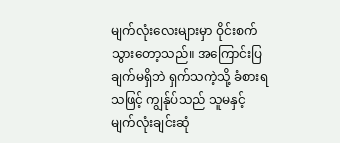မျက်လုံးလေးများမှာ ဝိုင်းစက်သွားတော့သည်။ အကြောင်းပြချက်မရှိဘဲ ရှက်သကဲ့သို့ ခံစားရသဖြင့် ကျွန်ုပ်သည် သူမနှင့် မျက်လုံးချင်းဆုံ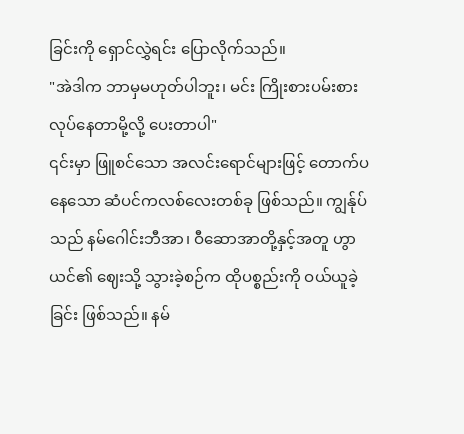ခြင်းကို ရှောင်လွှဲရင်း ပြောလိုက်သည်။
"အဲဒါက ဘာမှမဟုတ်ပါဘူး၊ မင်း ကြိုးစားပမ်းစား လုပ်နေတာမို့လို့ ပေးတာပါ"
၎င်းမှာ ဖြူစင်သော အလင်းရောင်များဖြင့် တောက်ပနေသော ဆံပင်ကလစ်လေးတစ်ခု ဖြစ်သည်။ ကျွန်ုပ်သည် နမ်ဂေါင်းဘီအာ၊ ဝီဆောအာတို့နှင့်အတူ ဟွာယင်၏ ဈေးသို့ သွားခဲ့စဉ်က ထိုပစ္စည်းကို ဝယ်ယူခဲ့ခြင်း ဖြစ်သည်။ နမ်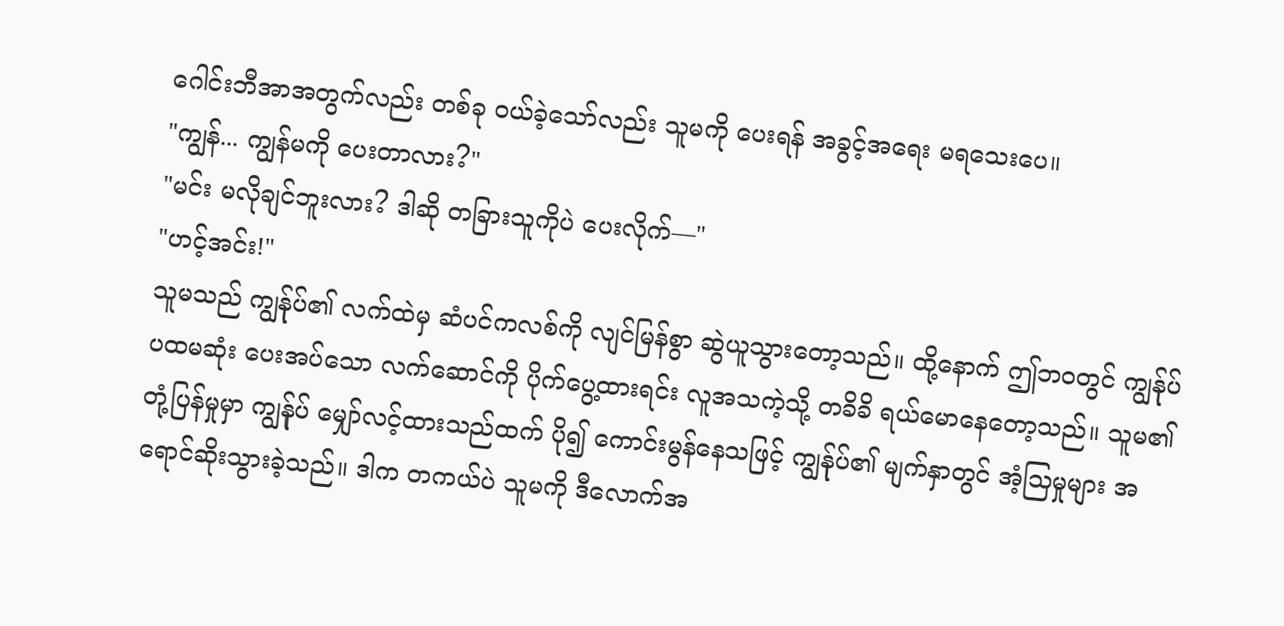ဂေါင်းဘီအာအတွက်လည်း တစ်ခု ဝယ်ခဲ့သော်လည်း သူမကို ပေးရန် အခွင့်အရေး မရသေးပေ။
"ကျွန်... ကျွန်မကို ပေးတာလား?"
"မင်း မလိုချင်ဘူးလား? ဒါဆို တခြားသူကိုပဲ ပေးလိုက်—"
"ဟင့်အင်း!"
သူမသည် ကျွန်ုပ်၏ လက်ထဲမှ ဆံပင်ကလစ်ကို လျင်မြန်စွာ ဆွဲယူသွားတော့သည်။ ထို့နောက် ဤဘဝတွင် ကျွန်ုပ် ပထမဆုံး ပေးအပ်သော လက်ဆောင်ကို ပိုက်ပွေ့ထားရင်း လူအသကဲ့သို့ တခိခိ ရယ်မောနေတော့သည်။ သူမ၏ တုံ့ပြန်မှုမှာ ကျွန်ုပ် မျှော်လင့်ထားသည်ထက် ပို၍ ကောင်းမွန်နေသဖြင့် ကျွန်ုပ်၏ မျက်နှာတွင် အံ့သြမှုများ အရောင်ဆိုးသွားခဲ့သည်။ ဒါက တကယ်ပဲ သူမကို ဒီလောက်အ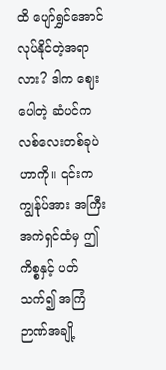ထိ ပျော်ရွှင်အောင် လုပ်နိုင်တဲ့အရာလား? ဒါက ဈေးပေါတဲ့ ဆံပင်ကလစ်လေးတစ်ခုပဲဟာကို။ ၎င်းက ကျွန်ုပ်အား အကြီးအကဲရှင်ထံမှ ဤကိစ္စနှင့် ပတ်သက်၍ အကြံဉာဏ်အချို့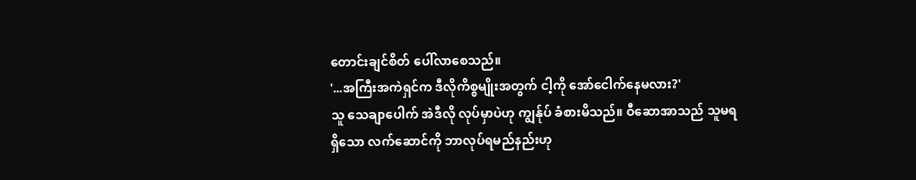တောင်းချင်စိတ် ပေါ်လာစေသည်။
'...အကြီးအကဲရှင်က ဒီလိုကိစ္စမျိုးအတွက် ငါ့ကို အော်ငေါက်နေမလား?'
သူ သေချာပေါက် အဲဒီလို လုပ်မှာပဲဟု ကျွန်ုပ် ခံစားမိသည်။ ဝီဆောအာသည် သူမရရှိသော လက်ဆောင်ကို ဘာလုပ်ရမည်နည်းဟု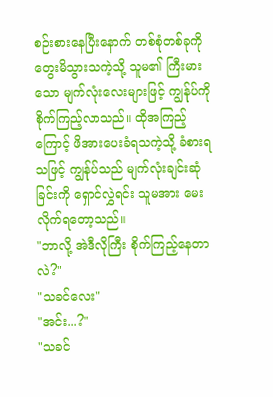စဉ်းစားနေပြီးနောက် တစ်စုံတစ်ခုကို တွေးမိသွားသကဲ့သို့ သူမ၏ ကြီးမားသော မျက်လုံးလေးများဖြင့် ကျွန်ုပ်ကို စိုက်ကြည့်လာသည်။ ထိုအကြည့်ကြောင့် ဖိအားပေးခံရသကဲ့သို့ ခံစားရသဖြင့် ကျွန်ုပ်သည် မျက်လုံးချင်းဆုံခြင်းကို ရှောင်လွှဲရင်း သူမအား မေးလိုက်ရတော့သည်။
"ဘာလို့ အဲဒီလိုကြီး စိုက်ကြည့်နေတာလဲ?"
"သခင်လေး"
"အင်း...?"
"သခင်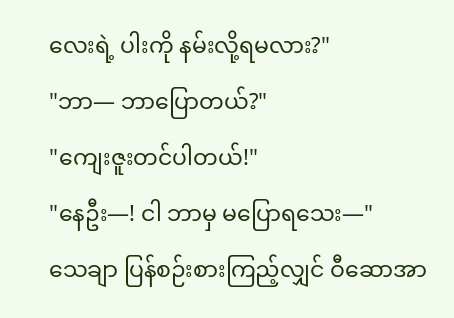လေးရဲ့ ပါးကို နမ်းလို့ရမလား?"
"ဘာ— ဘာပြောတယ်?"
"ကျေးဇူးတင်ပါတယ်!"
"နေဦး—! ငါ ဘာမှ မပြောရသေး—"
သေချာ ပြန်စဉ်းစားကြည့်လျှင် ဝီဆောအာ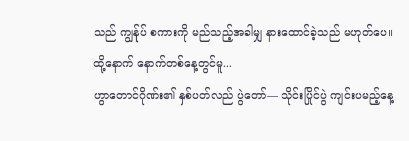သည် ကျွန်ုပ် စကားကို မည်သည့်အခါမျှ နားထောင်ခဲ့သည် မဟုတ်ပေ။
ထို့နောက် နောက်တစ်နေ့တွင်မူ...
ဟွာတောင်ဂိုဏ်း၏ နှစ်ပတ်လည် ပွဲတော်— သိုင်းပြိုင်ပွဲ ကျင်းပမည့်နေ့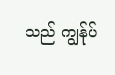သည် ကျွန်ုပ်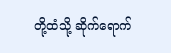တို့ထံသို့ ဆိုက်ရောက်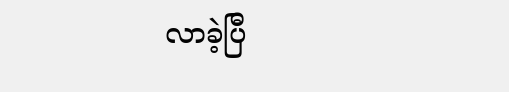လာခဲ့ပြီ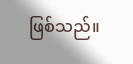ဖြစ်သည်။